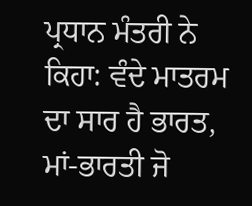ਪ੍ਰਧਾਨ ਮੰਤਰੀ ਨੇ ਕਿਹਾ: ਵੰਦੇ ਮਾਤਰਮ ਦਾ ਸਾਰ ਹੈ ਭਾਰਤ, ਮਾਂ-ਭਾਰਤੀ ਜੋ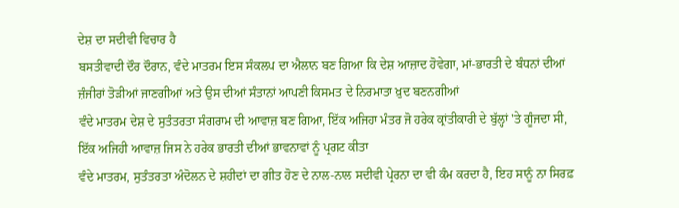ਦੇਸ਼ ਦਾ ਸਦੀਵੀ ਵਿਚਾਰ ਹੈ
ਬਸਤੀਵਾਦੀ ਦੌਰ ਦੌਰਾਨ, ਵੰਦੇ ਮਾਤਰਮ ਇਸ ਸੰਕਲਪ ਦਾ ਐਲਾਨ ਬਣ ਗਿਆ ਕਿ ਦੇਸ਼ ਆਜ਼ਾਦ ਹੋਵੇਗਾ, ਮਾਂ-ਭਾਰਤੀ ਦੇ ਬੰਧਨਾਂ ਦੀਆਂ ਜ਼ੰਜੀਰਾਂ ਤੋੜੀਆਂ ਜਾਣਗੀਆਂ ਅਤੇ ਉਸ ਦੀਆਂ ਸੰਤਾਨਾਂ ਆਪਣੀ ਕਿਸਮਤ ਦੇ ਨਿਰਮਾਤਾ ਖ਼ੁਦ ਬਣਨਗੀਆਂ
ਵੰਦੇ ਮਾਤਰਮ ਦੇਸ਼ ਦੇ ਸੁਤੰਤਰਤਾ ਸੰਗਰਾਮ ਦੀ ਆਵਾਜ਼ ਬਣ ਗਿਆ, ਇੱਕ ਅਜਿਹਾ ਮੰਤਰ ਜੋ ਹਰੇਕ ਕ੍ਰਾਂਤੀਕਾਰੀ ਦੇ ਬੁੱਲ੍ਹਾਂ 'ਤੇ ਗੂੰਜਦਾ ਸੀ, ਇੱਕ ਅਜਿਹੀ ਆਵਾਜ਼ ਜਿਸ ਨੇ ਹਰੇਕ ਭਾਰਤੀ ਦੀਆਂ ਭਾਵਨਾਵਾਂ ਨੂੰ ਪ੍ਰਗਟ ਕੀਤਾ
ਵੰਦੇ ਮਾਤਰਮ, ਸੁਤੰਤਰਤਾ ਅੰਦੋਲਨ ਦੇ ਸ਼ਹੀਦਾਂ ਦਾ ਗੀਤ ਹੋਣ ਦੇ ਨਾਲ-ਨਾਲ ਸਦੀਵੀ ਪ੍ਰੇਰਨਾ ਦਾ ਵੀ ਕੰਮ ਕਰਦਾ ਹੈ, ਇਹ ਸਾਨੂੰ ਨਾ ਸਿਰਫ਼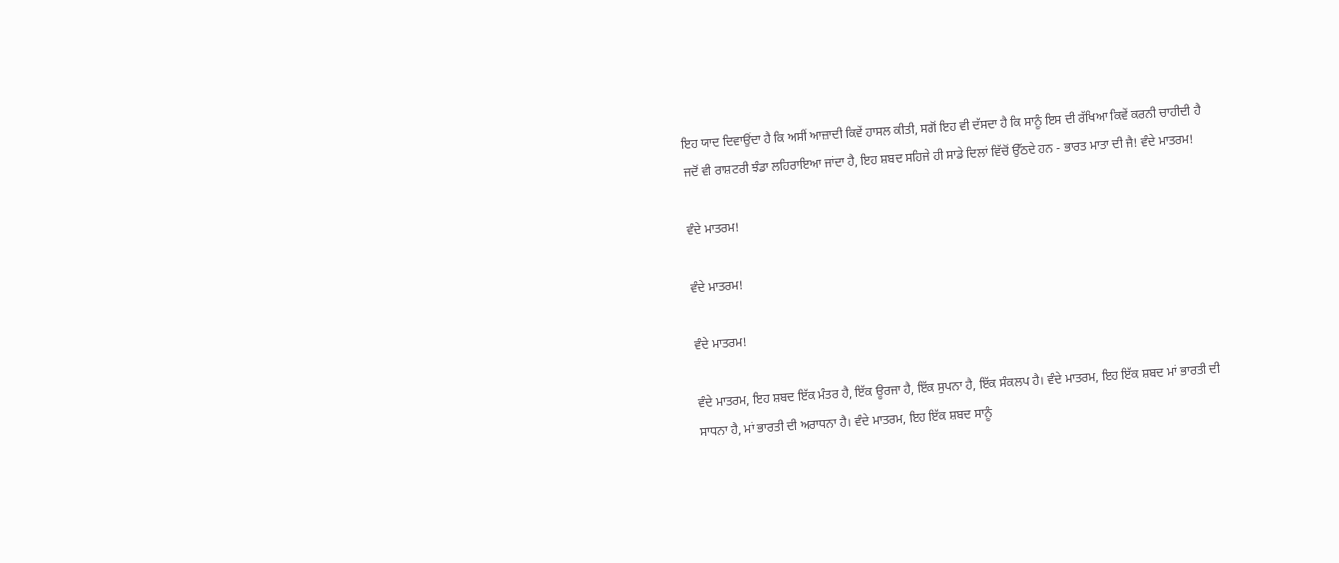ਇਹ ਯਾਦ ਦਿਵਾਉਂਦਾ ਹੈ ਕਿ ਅਸੀਂ ਆਜ਼ਾਦੀ ਕਿਵੇਂ ਹਾਸਲ ਕੀਤੀ, ਸਗੋਂ ਇਹ ਵੀ ਦੱਸਦਾ ਹੈ ਕਿ ਸਾਨੂੰ ਇਸ ਦੀ ਰੱਖਿਆ ਕਿਵੇਂ ਕਰਨੀ ਚਾਹੀਦੀ ਹੈ
ਜਦੋਂ ਵੀ ਰਾਸ਼ਟਰੀ ਝੰਡਾ ਲਹਿਰਾਇਆ ਜਾਂਦਾ ਹੈ, ਇਹ ਸ਼ਬਦ ਸਹਿਜੇ ਹੀ ਸਾਡੇ ਦਿਲਾਂ ਵਿੱਚੋਂ ਉੱਠਦੇ ਹਨ - ਭਾਰਤ ਮਾਤਾ ਦੀ ਜੈ! ਵੰਦੇ ਮਾਤਰਮ!

ਵੰਦੇ ਮਾਤਰਮ!

ਵੰਦੇ ਮਾਤਰਮ!

ਵੰਦੇ ਮਾਤਰਮ!

ਵੰਦੇ ਮਾਤਰਮ, ਇਹ ਸ਼ਬਦ ਇੱਕ ਮੰਤਰ ਹੈ, ਇੱਕ ਊਰਜਾ ਹੈ, ਇੱਕ ਸੁਪਨਾ ਹੈ, ਇੱਕ ਸੰਕਲਪ ਹੈ। ਵੰਦੇ ਮਾਤਰਮ, ਇਹ ਇੱਕ ਸ਼ਬਦ ਮਾਂ ਭਾਰਤੀ ਦੀ ਸਾਧਨਾ ਹੈ, ਮਾਂ ਭਾਰਤੀ ਦੀ ਅਰਾਧਨਾ ਹੈ। ਵੰਦੇ ਮਾਤਰਮ, ਇਹ ਇੱਕ ਸ਼ਬਦ ਸਾਨੂੰ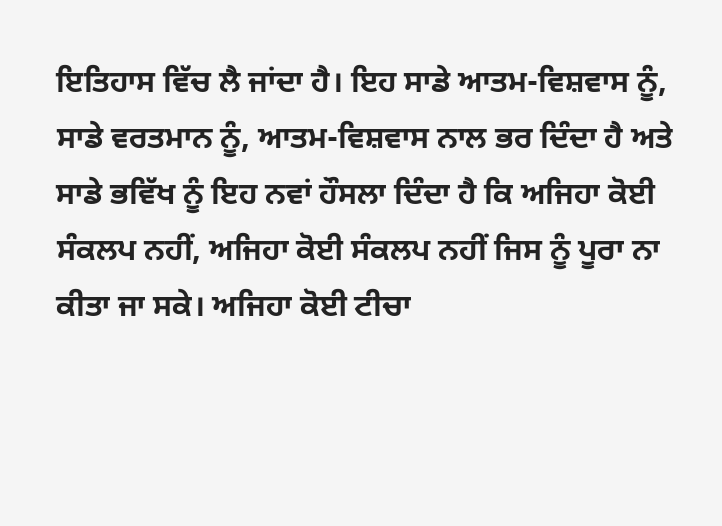ਇਤਿਹਾਸ ਵਿੱਚ ਲੈ ਜਾਂਦਾ ਹੈ। ਇਹ ਸਾਡੇ ਆਤਮ-ਵਿਸ਼ਵਾਸ ਨੂੰ, ਸਾਡੇ ਵਰਤਮਾਨ ਨੂੰ, ਆਤਮ-ਵਿਸ਼ਵਾਸ ਨਾਲ ਭਰ ਦਿੰਦਾ ਹੈ ਅਤੇ ਸਾਡੇ ਭਵਿੱਖ ਨੂੰ ਇਹ ਨਵਾਂ ਹੌਸਲਾ ਦਿੰਦਾ ਹੈ ਕਿ ਅਜਿਹਾ ਕੋਈ ਸੰਕਲਪ ਨਹੀਂ, ਅਜਿਹਾ ਕੋਈ ਸੰਕਲਪ ਨਹੀਂ ਜਿਸ ਨੂੰ ਪੂਰਾ ਨਾ ਕੀਤਾ ਜਾ ਸਕੇ। ਅਜਿਹਾ ਕੋਈ ਟੀਚਾ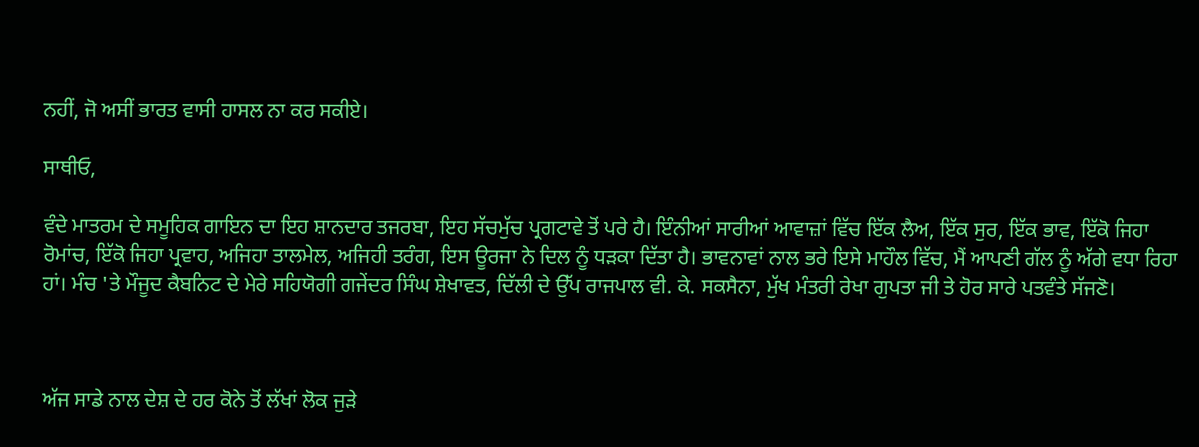ਨਹੀਂ, ਜੋ ਅਸੀਂ ਭਾਰਤ ਵਾਸੀ ਹਾਸਲ ਨਾ ਕਰ ਸਕੀਏ।

ਸਾਥੀਓ,

ਵੰਦੇ ਮਾਤਰਮ ਦੇ ਸਮੂਹਿਕ ਗਾਇਨ ਦਾ ਇਹ ਸ਼ਾਨਦਾਰ ਤਜਰਬਾ, ਇਹ ਸੱਚਮੁੱਚ ਪ੍ਰਗਟਾਵੇ ਤੋਂ ਪਰੇ ਹੈ। ਇੰਨੀਆਂ ਸਾਰੀਆਂ ਆਵਾਜ਼ਾਂ ਵਿੱਚ ਇੱਕ ਲੈਅ, ਇੱਕ ਸੁਰ, ਇੱਕ ਭਾਵ, ਇੱਕੋ ਜਿਹਾ ਰੋਮਾਂਚ, ਇੱਕੋ ਜਿਹਾ ਪ੍ਰਵਾਹ, ਅਜਿਹਾ ਤਾਲਮੇਲ, ਅਜਿਹੀ ਤਰੰਗ, ਇਸ ਊਰਜਾ ਨੇ ਦਿਲ ਨੂੰ ਧੜਕਾ ਦਿੱਤਾ ਹੈ। ਭਾਵਨਾਵਾਂ ਨਾਲ ਭਰੇ ਇਸੇ ਮਾਹੌਲ ਵਿੱਚ, ਮੈਂ ਆਪਣੀ ਗੱਲ ਨੂੰ ਅੱਗੇ ਵਧਾ ਰਿਹਾ ਹਾਂ। ਮੰਚ 'ਤੇ ਮੌਜੂਦ ਕੈਬਨਿਟ ਦੇ ਮੇਰੇ ਸਹਿਯੋਗੀ ਗਜੇਂਦਰ ਸਿੰਘ ਸ਼ੇਖਾਵਤ, ਦਿੱਲੀ ਦੇ ਉੱਪ ਰਾਜਪਾਲ ਵੀ. ਕੇ. ਸਕਸੈਨਾ, ਮੁੱਖ ਮੰਤਰੀ ਰੇਖਾ ਗੁਪਤਾ ਜੀ ਤੇ ਹੋਰ ਸਾਰੇ ਪਤਵੰਤੇ ਸੱਜਣੋ।



ਅੱਜ ਸਾਡੇ ਨਾਲ ਦੇਸ਼ ਦੇ ਹਰ ਕੋਨੇ ਤੋਂ ਲੱਖਾਂ ਲੋਕ ਜੁੜੇ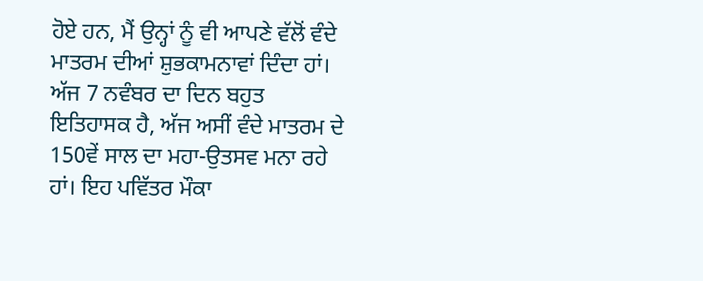ਹੋਏ ਹਨ, ਮੈਂ ਉਨ੍ਹਾਂ ਨੂੰ ਵੀ ਆਪਣੇ ਵੱਲੋਂ ਵੰਦੇ ਮਾਤਰਮ ਦੀਆਂ ਸ਼ੁਭਕਾਮਨਾਵਾਂ ਦਿੰਦਾ ਹਾਂ। ਅੱਜ 7 ਨਵੰਬਰ ਦਾ ਦਿਨ ਬਹੁਤ ਇਤਿਹਾਸਕ ਹੈ, ਅੱਜ ਅਸੀਂ ਵੰਦੇ ਮਾਤਰਮ ਦੇ 150ਵੇਂ ਸਾਲ ਦਾ ਮਹਾ-ਉਤਸਵ ਮਨਾ ਰਹੇ ਹਾਂ। ਇਹ ਪਵਿੱਤਰ ਮੌਕਾ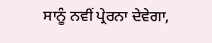ਸਾਨੂੰ ਨਵੀਂ ਪ੍ਰੇਰਨਾ ਦੇਵੇਗਾ,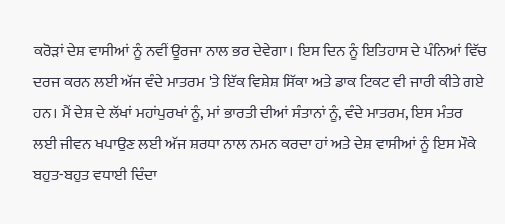ਕਰੋੜਾਂ ਦੇਸ਼ ਵਾਸੀਆਂ ਨੂੰ ਨਵੀਂ ਊਰਜਾ ਨਾਲ ਭਰ ਦੇਵੇਗਾ। ਇਸ ਦਿਨ ਨੂੰ ਇਤਿਹਾਸ ਦੇ ਪੰਨਿਆਂ ਵਿੱਚ ਦਰਜ ਕਰਨ ਲਈ ਅੱਜ ਵੰਦੇ ਮਾਤਰਮ 'ਤੇ ਇੱਕ ਵਿਸ਼ੇਸ਼ ਸਿੱਕਾ ਅਤੇ ਡਾਕ ਟਿਕਟ ਵੀ ਜਾਰੀ ਕੀਤੇ ਗਏ ਹਨ। ਮੈਂ ਦੇਸ਼ ਦੇ ਲੱਖਾਂ ਮਹਾਂਪੁਰਖਾਂ ਨੂੰ, ਮਾਂ ਭਾਰਤੀ ਦੀਆਂ ਸੰਤਾਨਾਂ ਨੂੰ, ਵੰਦੇ ਮਾਤਰਮ, ਇਸ ਮੰਤਰ ਲਈ ਜੀਵਨ ਖਪਾਉਣ ਲਈ ਅੱਜ ਸ਼ਰਧਾ ਨਾਲ ਨਮਨ ਕਰਦਾ ਹਾਂ ਅਤੇ ਦੇਸ਼ ਵਾਸੀਆਂ ਨੂੰ ਇਸ ਮੌਕੇ ਬਹੁਤ-ਬਹੁਤ ਵਧਾਈ ਦਿੰਦਾ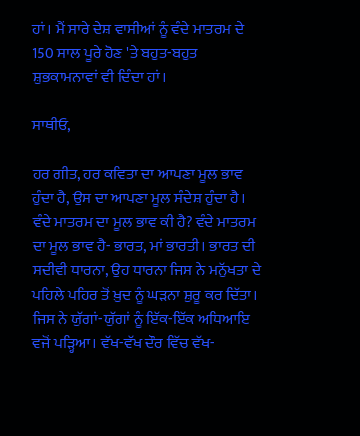ਹਾਂ। ਮੈਂ ਸਾਰੇ ਦੇਸ਼ ਵਾਸੀਆਂ ਨੂੰ ਵੰਦੇ ਮਾਤਰਮ ਦੇ 150 ਸਾਲ ਪੂਰੇ ਹੋਣ 'ਤੇ ਬਹੁਤ-ਬਹੁਤ ਸ਼ੁਭਕਾਮਨਾਵਾਂ ਵੀ ਦਿੰਦਾ ਹਾਂ।

ਸਾਥੀਓ,

ਹਰ ਗੀਤ, ਹਰ ਕਵਿਤਾ ਦਾ ਆਪਣਾ ਮੂਲ ਭਾਵ ਹੁੰਦਾ ਹੈ, ਉਸ ਦਾ ਆਪਣਾ ਮੂਲ ਸੰਦੇਸ਼ ਹੁੰਦਾ ਹੈ। ਵੰਦੇ ਮਾਤਰਮ ਦਾ ਮੂਲ ਭਾਵ ਕੀ ਹੈ? ਵੰਦੇ ਮਾਤਰਮ ਦਾ ਮੂਲ ਭਾਵ ਹੈ- ਭਾਰਤ, ਮਾਂ ਭਾਰਤੀ। ਭਾਰਤ ਦੀ ਸਦੀਵੀ ਧਾਰਨਾ, ਉਹ ਧਾਰਨਾ ਜਿਸ ਨੇ ਮਨੁੱਖਤਾ ਦੇ ਪਹਿਲੇ ਪਹਿਰ ਤੋਂ ਖ਼ੁਦ ਨੂੰ ਘੜਨਾ ਸ਼ੁਰੂ ਕਰ ਦਿੱਤਾ। ਜਿਸ ਨੇ ਯੁੱਗਾਂ-ਯੁੱਗਾਂ ਨੂੰ ਇੱਕ-ਇੱਕ ਅਧਿਆਇ ਵਜੋਂ ਪੜ੍ਹਿਆ। ਵੱਖ-ਵੱਖ ਦੌਰ ਵਿੱਚ ਵੱਖ-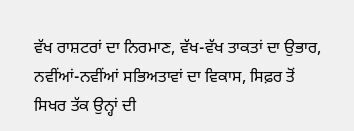ਵੱਖ ਰਾਸ਼ਟਰਾਂ ਦਾ ਨਿਰਮਾਣ, ਵੱਖ-ਵੱਖ ਤਾਕਤਾਂ ਦਾ ਉਭਾਰ, ਨਵੀਂਆਂ-ਨਵੀਂਆਂ ਸਭਿਅਤਾਵਾਂ ਦਾ ਵਿਕਾਸ, ਸਿਫ਼ਰ ਤੋਂ ਸਿਖਰ ਤੱਕ ਉਨ੍ਹਾਂ ਦੀ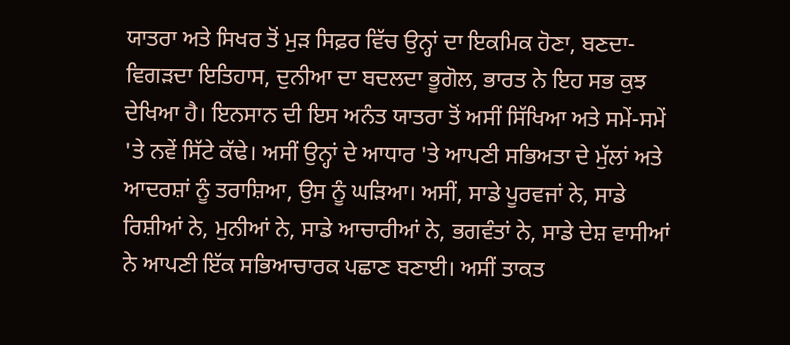ਯਾਤਰਾ ਅਤੇ ਸਿਖਰ ਤੋਂ ਮੁੜ ਸਿਫ਼ਰ ਵਿੱਚ ਉਨ੍ਹਾਂ ਦਾ ਇਕਮਿਕ ਹੋਣਾ, ਬਣਦਾ-ਵਿਗੜਦਾ ਇਤਿਹਾਸ, ਦੁਨੀਆ ਦਾ ਬਦਲਦਾ ਭੂਗੋਲ, ਭਾਰਤ ਨੇ ਇਹ ਸਭ ਕੁਝ ਦੇਖਿਆ ਹੈ। ਇਨਸਾਨ ਦੀ ਇਸ ਅਨੰਤ ਯਾਤਰਾ ਤੋਂ ਅਸੀਂ ਸਿੱਖਿਆ ਅਤੇ ਸਮੇਂ-ਸਮੇਂ 'ਤੇ ਨਵੇਂ ਸਿੱਟੇ ਕੱਢੇ। ਅਸੀਂ ਉਨ੍ਹਾਂ ਦੇ ਆਧਾਰ 'ਤੇ ਆਪਣੀ ਸਭਿਅਤਾ ਦੇ ਮੁੱਲਾਂ ਅਤੇ ਆਦਰਸ਼ਾਂ ਨੂੰ ਤਰਾਸ਼ਿਆ, ਉਸ ਨੂੰ ਘੜਿਆ। ਅਸੀਂ, ਸਾਡੇ ਪੂਰਵਜਾਂ ਨੇ, ਸਾਡੇ ਰਿਸ਼ੀਆਂ ਨੇ, ਮੁਨੀਆਂ ਨੇ, ਸਾਡੇ ਆਚਾਰੀਆਂ ਨੇ, ਭਗਵੰਤਾਂ ਨੇ, ਸਾਡੇ ਦੇਸ਼ ਵਾਸੀਆਂ ਨੇ ਆਪਣੀ ਇੱਕ ਸਭਿਆਚਾਰਕ ਪਛਾਣ ਬਣਾਈ। ਅਸੀਂ ਤਾਕਤ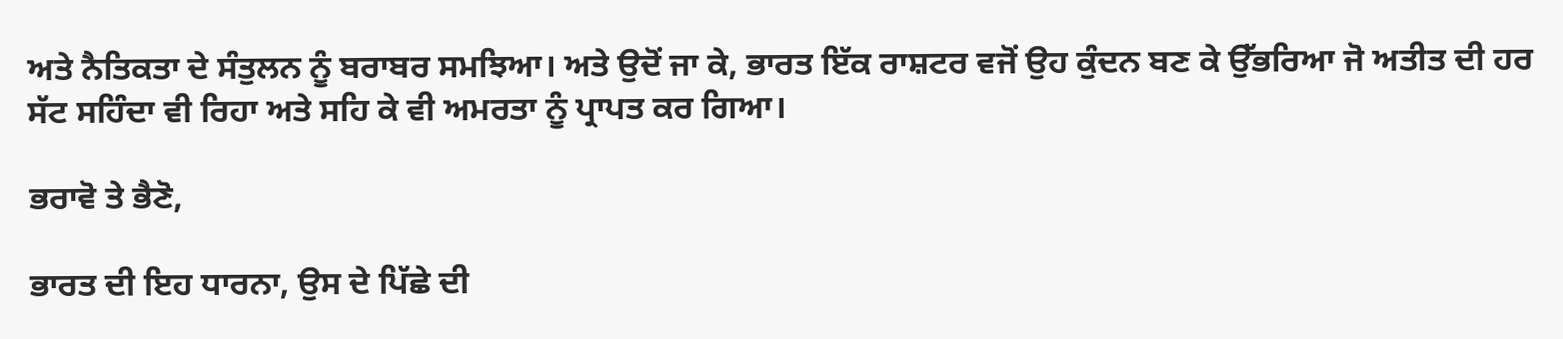ਅਤੇ ਨੈਤਿਕਤਾ ਦੇ ਸੰਤੁਲਨ ਨੂੰ ਬਰਾਬਰ ਸਮਝਿਆ। ਅਤੇ ਉਦੋਂ ਜਾ ਕੇ, ਭਾਰਤ ਇੱਕ ਰਾਸ਼ਟਰ ਵਜੋਂ ਉਹ ਕੁੰਦਨ ਬਣ ਕੇ ਉੱਭਰਿਆ ਜੋ ਅਤੀਤ ਦੀ ਹਰ ਸੱਟ ਸਹਿੰਦਾ ਵੀ ਰਿਹਾ ਅਤੇ ਸਹਿ ਕੇ ਵੀ ਅਮਰਤਾ ਨੂੰ ਪ੍ਰਾਪਤ ਕਰ ਗਿਆ।

ਭਰਾਵੋ ਤੇ ਭੈਣੋ,

ਭਾਰਤ ਦੀ ਇਹ ਧਾਰਨਾ, ਉਸ ਦੇ ਪਿੱਛੇ ਦੀ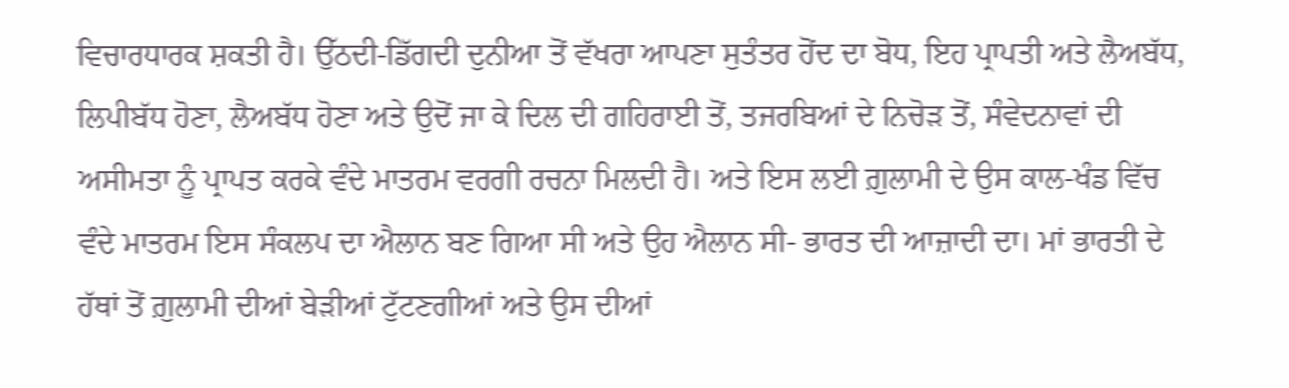ਵਿਚਾਰਧਾਰਕ ਸ਼ਕਤੀ ਹੈ। ਉੱਠਦੀ-ਡਿੱਗਦੀ ਦੁਨੀਆ ਤੋਂ ਵੱਖਰਾ ਆਪਣਾ ਸੁਤੰਤਰ ਹੋਂਦ ਦਾ ਬੋਧ, ਇਹ ਪ੍ਰਾਪਤੀ ਅਤੇ ਲੈਅਬੱਧ, ਲਿਪੀਬੱਧ ਹੋਣਾ, ਲੈਅਬੱਧ ਹੋਣਾ ਅਤੇ ਉਦੋਂ ਜਾ ਕੇ ਦਿਲ ਦੀ ਗਹਿਰਾਈ ਤੋਂ, ਤਜਰਬਿਆਂ ਦੇ ਨਿਚੋੜ ਤੋਂ, ਸੰਵੇਦਨਾਵਾਂ ਦੀ ਅਸੀਮਤਾ ਨੂੰ ਪ੍ਰਾਪਤ ਕਰਕੇ ਵੰਦੇ ਮਾਤਰਮ ਵਰਗੀ ਰਚਨਾ ਮਿਲਦੀ ਹੈ। ਅਤੇ ਇਸ ਲਈ ਗ਼ੁਲਾਮੀ ਦੇ ਉਸ ਕਾਲ-ਖੰਡ ਵਿੱਚ ਵੰਦੇ ਮਾਤਰਮ ਇਸ ਸੰਕਲਪ ਦਾ ਐਲਾਨ ਬਣ ਗਿਆ ਸੀ ਅਤੇ ਉਹ ਐਲਾਨ ਸੀ- ਭਾਰਤ ਦੀ ਆਜ਼ਾਦੀ ਦਾ। ਮਾਂ ਭਾਰਤੀ ਦੇ ਹੱਥਾਂ ਤੋਂ ਗ਼ੁਲਾਮੀ ਦੀਆਂ ਬੇੜੀਆਂ ਟੁੱਟਣਗੀਆਂ ਅਤੇ ਉਸ ਦੀਆਂ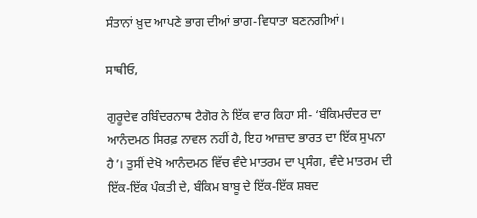ਸੰਤਾਨਾਂ ਖ਼ੁਦ ਆਪਣੇ ਭਾਗ ਦੀਆਂ ਭਾਗ-ਵਿਧਾਤਾ ਬਣਨਗੀਆਂ।

ਸਾਥੀਓ,

ਗੁਰੂਦੇਵ ਰਬਿੰਦਰਨਾਥ ਟੈਗੋਰ ਨੇ ਇੱਕ ਵਾਰ ਕਿਹਾ ਸੀ- ‘ਬੰਕਿਮਚੰਦਰ ਦਾ ਆਨੰਦਮਠ ਸਿਰਫ਼ ਨਾਵਲ ਨਹੀਂ ਹੈ, ਇਹ ਆਜ਼ਾਦ ਭਾਰਤ ਦਾ ਇੱਕ ਸੁਪਨਾ ਹੈ’। ਤੁਸੀਂ ਦੇਖੋ ਆਨੰਦਮਠ ਵਿੱਚ ਵੰਦੇ ਮਾਤਰਮ ਦਾ ਪ੍ਰਸੰਗ, ਵੰਦੇ ਮਾਤਰਮ ਦੀ ਇੱਕ-ਇੱਕ ਪੰਕਤੀ ਦੇ, ਬੰਕਿਮ ਬਾਬੂ ਦੇ ਇੱਕ-ਇੱਕ ਸ਼ਬਦ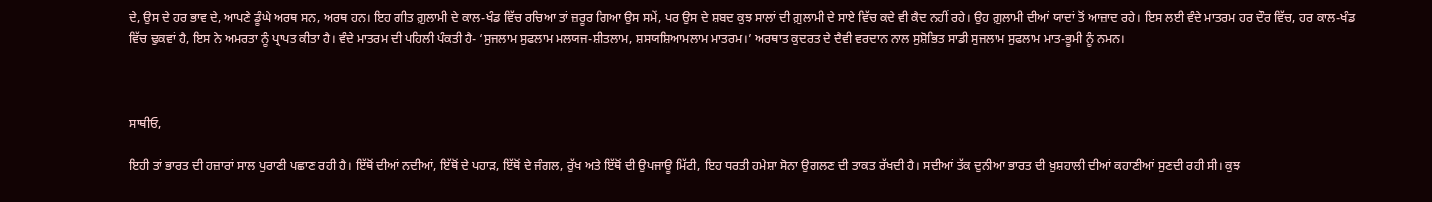ਦੇ, ਉਸ ਦੇ ਹਰ ਭਾਵ ਦੇ, ਆਪਣੇ ਡੂੰਘੇ ਅਰਥ ਸਨ, ਅਰਥ ਹਨ। ਇਹ ਗੀਤ ਗ਼ੁਲਾਮੀ ਦੇ ਕਾਲ-ਖੰਡ ਵਿੱਚ ਰਚਿਆ ਤਾਂ ਜ਼ਰੂਰ ਗਿਆ ਉਸ ਸਮੇਂ, ਪਰ ਉਸ ਦੇ ਸ਼ਬਦ ਕੁਝ ਸਾਲਾਂ ਦੀ ਗ਼ੁਲਾਮੀ ਦੇ ਸਾਏ ਵਿੱਚ ਕਦੇ ਵੀ ਕੈਦ ਨਹੀਂ ਰਹੇ। ਉਹ ਗ਼ੁਲਾਮੀ ਦੀਆਂ ਯਾਦਾਂ ਤੋਂ ਆਜ਼ਾਦ ਰਹੇ। ਇਸ ਲਈ ਵੰਦੇ ਮਾਤਰਮ ਹਰ ਦੌਰ ਵਿੱਚ, ਹਰ ਕਾਲ-ਖੰਡ ਵਿੱਚ ਢੁਕਵਾਂ ਹੈ, ਇਸ ਨੇ ਅਮਰਤਾ ਨੂੰ ਪ੍ਰਾਪਤ ਕੀਤਾ ਹੈ। ਵੰਦੇ ਮਾਤਰਮ ਦੀ ਪਹਿਲੀ ਪੰਕਤੀ ਹੈ- ‘ਸੁਜਲਾਮ ਸੁਫਲਾਮ ਮਲਯਜ-ਸ਼ੀਤਲਾਮ, ਸ਼ਸਯਸ਼ਿਆਮਲਾਮ ਮਾਤਰਮ।’ ਅਰਥਾਤ ਕੁਦਰਤ ਦੇ ਦੈਵੀ ਵਰਦਾਨ ਨਾਲ ਸੁਸ਼ੋਭਿਤ ਸਾਡੀ ਸੁਜਲਾਮ ਸੁਫਲਾਮ ਮਾਤ-ਭੂਮੀ ਨੂੰ ਨਮਨ।



ਸਾਥੀਓ,

ਇਹੀ ਤਾਂ ਭਾਰਤ ਦੀ ਹਜ਼ਾਰਾਂ ਸਾਲ ਪੁਰਾਣੀ ਪਛਾਣ ਰਹੀ ਹੈ। ਇੱਥੋਂ ਦੀਆਂ ਨਦੀਆਂ, ਇੱਥੋਂ ਦੇ ਪਹਾੜ, ਇੱਥੋਂ ਦੇ ਜੰਗਲ, ਰੁੱਖ ਅਤੇ ਇੱਥੋਂ ਦੀ ਉਪਜਾਊ ਮਿੱਟੀ, ਇਹ ਧਰਤੀ ਹਮੇਸ਼ਾ ਸੋਨਾ ਉਗਲਣ ਦੀ ਤਾਕਤ ਰੱਖਦੀ ਹੈ। ਸਦੀਆਂ ਤੱਕ ਦੁਨੀਆ ਭਾਰਤ ਦੀ ਖ਼ੁਸ਼ਹਾਲੀ ਦੀਆਂ ਕਹਾਣੀਆਂ ਸੁਣਦੀ ਰਹੀ ਸੀ। ਕੁਝ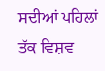ਸਦੀਆਂ ਪਹਿਲਾਂ ਤੱਕ ਵਿਸ਼ਵ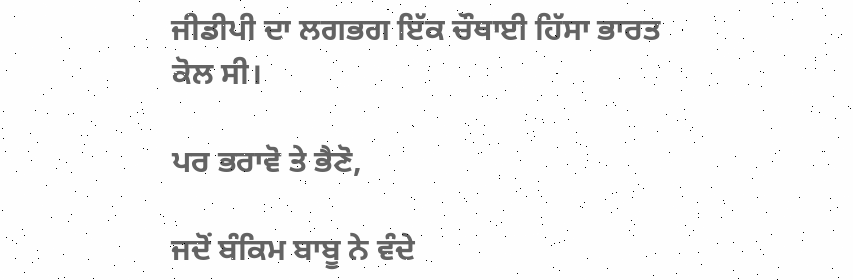ਜੀਡੀਪੀ ਦਾ ਲਗਭਗ ਇੱਕ ਚੌਥਾਈ ਹਿੱਸਾ ਭਾਰਤ ਕੋਲ ਸੀ।

ਪਰ ਭਰਾਵੋ ਤੇ ਭੈਣੋ,

ਜਦੋਂ ਬੰਕਿਮ ਬਾਬੂ ਨੇ ਵੰਦੇ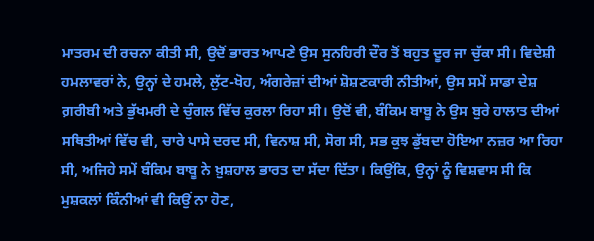ਮਾਤਰਮ ਦੀ ਰਚਨਾ ਕੀਤੀ ਸੀ, ਉਦੋਂ ਭਾਰਤ ਆਪਣੇ ਉਸ ਸੁਨਹਿਰੀ ਦੌਰ ਤੋਂ ਬਹੁਤ ਦੂਰ ਜਾ ਚੁੱਕਾ ਸੀ। ਵਿਦੇਸ਼ੀ ਹਮਲਾਵਰਾਂ ਨੇ, ਉਨ੍ਹਾਂ ਦੇ ਹਮਲੇ, ਲੁੱਟ-ਖੋਹ, ਅੰਗਰੇਜ਼ਾਂ ਦੀਆਂ ਸ਼ੋਸ਼ਣਕਾਰੀ ਨੀਤੀਆਂ, ਉਸ ਸਮੇਂ ਸਾਡਾ ਦੇਸ਼ ਗ਼ਰੀਬੀ ਅਤੇ ਭੁੱਖਮਰੀ ਦੇ ਚੁੰਗਲ ਵਿੱਚ ਕੁਰਲਾ ਰਿਹਾ ਸੀ। ਉਦੋਂ ਵੀ, ਬੰਕਿਮ ਬਾਬੂ ਨੇ ਉਸ ਬੁਰੇ ਹਾਲਾਤ ਦੀਆਂ ਸਥਿਤੀਆਂ ਵਿੱਚ ਵੀ, ਚਾਰੇ ਪਾਸੇ ਦਰਦ ਸੀ, ਵਿਨਾਸ਼ ਸੀ, ਸੋਗ ਸੀ, ਸਭ ਕੁਝ ਡੁੱਬਦਾ ਹੋਇਆ ਨਜ਼ਰ ਆ ਰਿਹਾ ਸੀ, ਅਜਿਹੇ ਸਮੇਂ ਬੰਕਿਮ ਬਾਬੂ ਨੇ ਖ਼ੁਸ਼ਹਾਲ ਭਾਰਤ ਦਾ ਸੱਦਾ ਦਿੱਤਾ। ਕਿਉਂਕਿ, ਉਨ੍ਹਾਂ ਨੂੰ ਵਿਸ਼ਵਾਸ ਸੀ ਕਿ ਮੁਸ਼ਕਲਾਂ ਕਿੰਨੀਆਂ ਵੀ ਕਿਉਂ ਨਾ ਹੋਣ,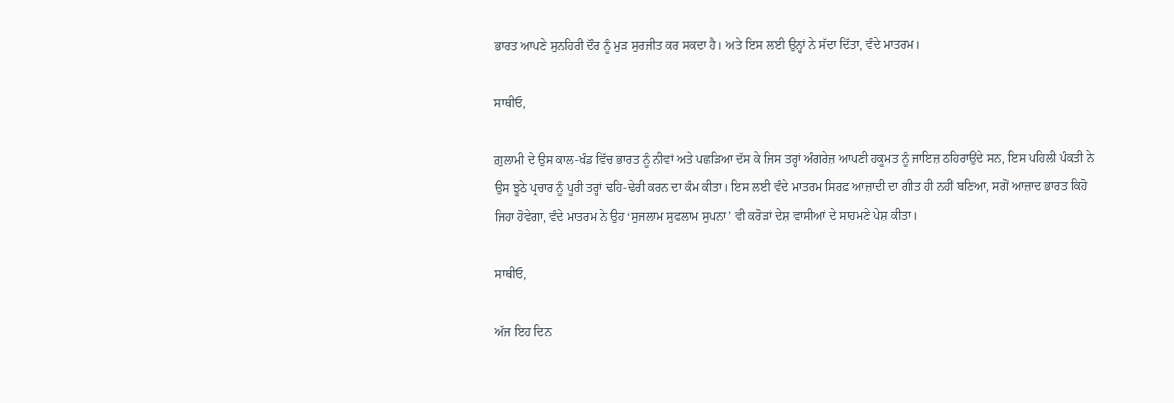ਭਾਰਤ ਆਪਣੇ ਸੁਨਹਿਰੀ ਦੌਰ ਨੂੰ ਮੁੜ ਸੁਰਜੀਤ ਕਰ ਸਕਦਾ ਹੈ। ਅਤੇ ਇਸ ਲਈ ਉਨ੍ਹਾਂ ਨੇ ਸੱਦਾ ਦਿੱਤਾ, ਵੰਦੇ ਮਾਤਰਮ।

ਸਾਥੀਓ,

ਗ਼ੁਲਾਮੀ ਦੇ ਉਸ ਕਾਲ-ਖੰਡ ਵਿੱਚ ਭਾਰਤ ਨੂੰ ਨੀਵਾਂ ਅਤੇ ਪਛੜਿਆ ਦੱਸ ਕੇ ਜਿਸ ਤਰ੍ਹਾਂ ਅੰਗਰੇਜ਼ ਆਪਣੀ ਹਕੂਮਤ ਨੂੰ ਜਾਇਜ਼ ਠਹਿਰਾਉਂਦੇ ਸਨ, ਇਸ ਪਹਿਲੀ ਪੰਕਤੀ ਨੇ ਉਸ ਝੂਠੇ ਪ੍ਰਚਾਰ ਨੂੰ ਪੂਰੀ ਤਰ੍ਹਾਂ ਢਹਿ-ਢੇਰੀ ਕਰਨ ਦਾ ਕੰਮ ਕੀਤਾ। ਇਸ ਲਈ ਵੰਦੇ ਮਾਤਰਮ ਸਿਰਫ਼ ਆਜ਼ਾਦੀ ਦਾ ਗੀਤ ਹੀ ਨਹੀਂ ਬਣਿਆ, ਸਗੋਂ ਆਜ਼ਾਦ ਭਾਰਤ ਕਿਹੋ ਜਿਹਾ ਹੋਵੇਗਾ, ਵੰਦੇ ਮਾਤਰਮ ਨੇ ਉਹ ‘ਸੁਜਲਾਮ ਸੁਫਲਾਮ ਸੁਪਨਾ’ ਵੀ ਕਰੋੜਾਂ ਦੇਸ਼ ਵਾਸੀਆਂ ਦੇ ਸਾਹਮਣੇ ਪੇਸ਼ ਕੀਤਾ।

ਸਾਥੀਓ,

ਅੱਜ ਇਹ ਦਿਨ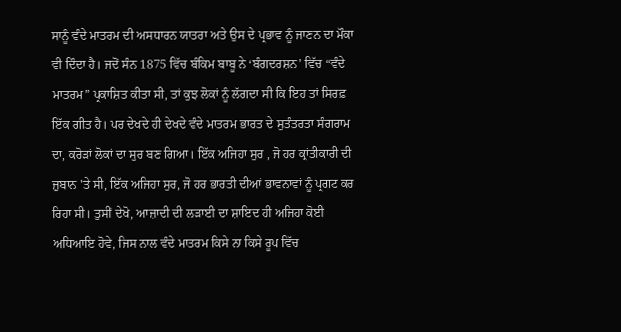ਸਾਨੂੰ ਵੰਦੇ ਮਾਤਰਮ ਦੀ ਅਸਧਾਰਨ ਯਾਤਰਾ ਅਤੇ ਉਸ ਦੇ ਪ੍ਰਭਾਵ ਨੂੰ ਜਾਣਨ ਦਾ ਮੌਕਾ ਵੀ ਦਿੰਦਾ ਹੈ। ਜਦੋਂ ਸੰਨ 1875 ਵਿੱਚ ਬੰਕਿਮ ਬਾਬੂ ਨੇ ‘ਬੰਗਦਰਸ਼ਨ’ ਵਿੱਚ “ਵੰਦੇ ਮਾਤਰਮ” ਪ੍ਰਕਾਸ਼ਿਤ ਕੀਤਾ ਸੀ, ਤਾਂ ਕੁਝ ਲੋਕਾਂ ਨੂੰ ਲੱਗਦਾ ਸੀ ਕਿ ਇਹ ਤਾਂ ਸਿਰਫ਼ ਇੱਕ ਗੀਤ ਹੈ। ਪਰ ਦੇਖਦੇ ਹੀ ਦੇਖਦੇ ਵੰਦੇ ਮਾਤਰਮ ਭਾਰਤ ਦੇ ਸੁਤੰਤਰਤਾ ਸੰਗਰਾਮ ਦਾ, ਕਰੋੜਾਂ ਲੋਕਾਂ ਦਾ ਸੁਰ ਬਣ ਗਿਆ। ਇੱਕ ਅਜਿਹਾ ਸੁਰ , ਜੋ ਹਰ ਕ੍ਰਾਂਤੀਕਾਰੀ ਦੀ ਜ਼ੁਬਾਨ 'ਤੇ ਸੀ, ਇੱਕ ਅਜਿਹਾ ਸੁਰ, ਜੋ ਹਰ ਭਾਰਤੀ ਦੀਆਂ ਭਾਵਨਾਵਾਂ ਨੂੰ ਪ੍ਰਗਟ ਕਰ ਰਿਹਾ ਸੀ। ਤੁਸੀਂ ਦੇਖੋ, ਆਜ਼ਾਦੀ ਦੀ ਲੜਾਈ ਦਾ ਸ਼ਾਇਦ ਹੀ ਅਜਿਹਾ ਕੋਈ ਅਧਿਆਇ ਹੋਵੇ, ਜਿਸ ਨਾਲ ਵੰਦੇ ਮਾਤਰਮ ਕਿਸੇ ਨਾ ਕਿਸੇ ਰੂਪ ਵਿੱਚ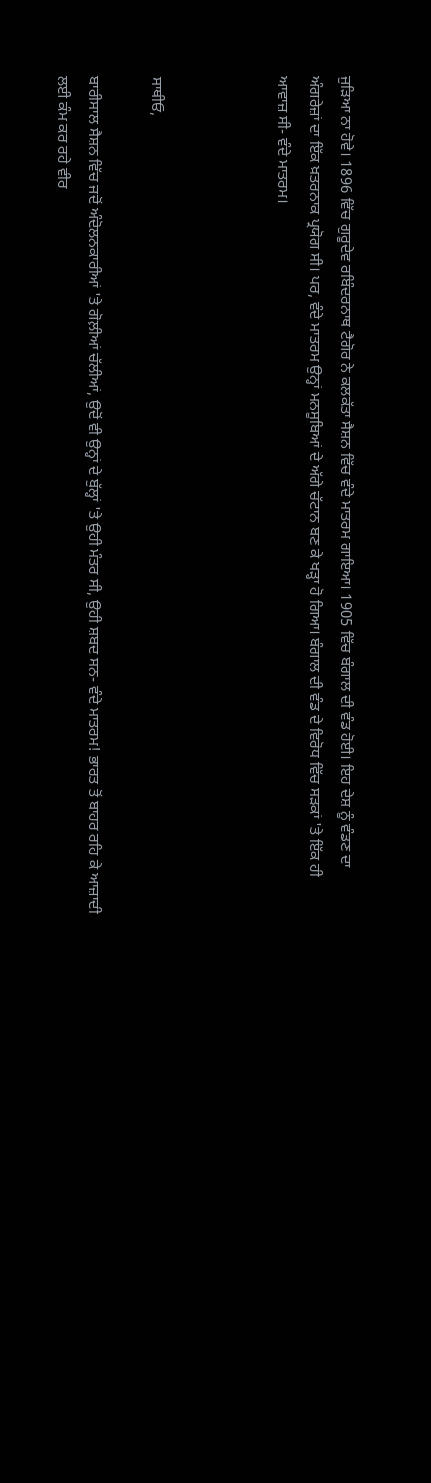ਜੁੜਿਆ ਨਾ ਹੋਵੇ। 1896 ਵਿੱਚ ਗੁਰੂਦੇਵ ਰਬਿੰਦਰਨਾਥ ਟੈਗੋਰ ਨੇ ਕਲਕੱਤਾ ਸੈਸ਼ਨ ਵਿੱਚ ਵੰਦੇ ਮਾਤਰਮ ਗਾਇਆ। 1905 ਵਿੱਚ ਬੰਗਾਲ ਦੀ ਵੰਡ ਹੋਈ। ਇਹ ਦੇਸ਼ ਨੂੰ ਵੰਡਣ ਦਾ ਅੰਗਰੇਜ਼ਾਂ ਦਾ ਇੱਕ ਖ਼ਤਰਨਾਕ ਪ੍ਰਯੋਗ ਸੀ। ਪਰ, ਵੰਦੇ ਮਾਤਰਮ ਉਨ੍ਹਾਂ ਮਨਸੂਬਿਆਂ ਦੇ ਅੱਗੇ ਚੱਟਾਨ ਬਣ ਕੇ ਖੜ੍ਹਾ ਹੋ ਗਿਆ। ਬੰਗਾਲ ਦੀ ਵੰਡ ਦੇ ਵਿਰੋਧ ਵਿੱਚ ਸੜਕਾਂ 'ਤੇ ਇੱਕ ਹੀ ਆਵਾਜ਼ ਸੀ- ਵੰਦੇ ਮਾਤਰਮ।



ਸਾਥੀਓ,

ਬਾਰੀਸਾਲ ਸੈਸ਼ਨ ਵਿੱਚ ਜਦੋਂ ਅੰਦੋਲਨਕਾਰੀਆਂ 'ਤੇ ਗੋਲ਼ੀਆਂ ਚੱਲੀਆਂ, ਉਦੋਂ ਵੀ ਉਨ੍ਹਾਂ ਦੇ ਬੁੱਲ੍ਹਾਂ 'ਤੇ ਉਹੀ ਮੰਤਰ ਸੀ, ਉਹੀ ਸ਼ਬਦ ਸਨ- ਵੰਦੇ ਮਾਤਰਮ! ਭਾਰਤ ਤੋਂ ਬਾਹਰ ਰਹਿ ਕੇ ਆਜ਼ਾਦੀ ਲਈ ਕੰਮ ਕਰ ਰਹੇ ਵੀਰ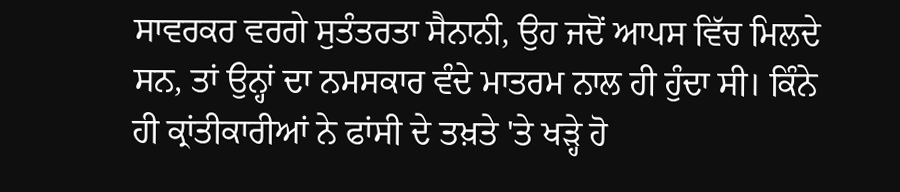ਸਾਵਰਕਰ ਵਰਗੇ ਸੁਤੰਤਰਤਾ ਸੈਨਾਨੀ, ਉਹ ਜਦੋਂ ਆਪਸ ਵਿੱਚ ਮਿਲਦੇ ਸਨ, ਤਾਂ ਉਨ੍ਹਾਂ ਦਾ ਨਮਸਕਾਰ ਵੰਦੇ ਮਾਤਰਮ ਨਾਲ ਹੀ ਹੁੰਦਾ ਸੀ। ਕਿੰਨੇ ਹੀ ਕ੍ਰਾਂਤੀਕਾਰੀਆਂ ਨੇ ਫਾਂਸੀ ਦੇ ਤਖ਼ਤੇ 'ਤੇ ਖੜ੍ਹੇ ਹੋ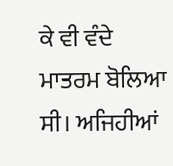ਕੇ ਵੀ ਵੰਦੇ ਮਾਤਰਮ ਬੋਲਿਆ ਸੀ। ਅਜਿਹੀਆਂ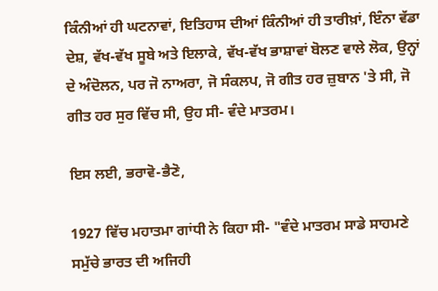ਕਿੰਨੀਆਂ ਹੀ ਘਟਨਾਵਾਂ, ਇਤਿਹਾਸ ਦੀਆਂ ਕਿੰਨੀਆਂ ਹੀ ਤਾਰੀਖ਼ਾਂ, ਇੰਨਾ ਵੱਡਾ ਦੇਸ਼, ਵੱਖ-ਵੱਖ ਸੂਬੇ ਅਤੇ ਇਲਾਕੇ, ਵੱਖ-ਵੱਖ ਭਾਸ਼ਾਵਾਂ ਬੋਲਣ ਵਾਲੇ ਲੋਕ, ਉਨ੍ਹਾਂ ਦੇ ਅੰਦੋਲਨ, ਪਰ ਜੋ ਨਾਅਰਾ, ਜੋ ਸੰਕਲਪ, ਜੋ ਗੀਤ ਹਰ ਜ਼ੁਬਾਨ 'ਤੇ ਸੀ, ਜੋ ਗੀਤ ਹਰ ਸੁਰ ਵਿੱਚ ਸੀ, ਉਹ ਸੀ- ਵੰਦੇ ਮਾਤਰਮ।

ਇਸ ਲਈ, ਭਰਾਵੋ-ਭੈਣੋ,

1927 ਵਿੱਚ ਮਹਾਤਮਾ ਗਾਂਧੀ ਨੇ ਕਿਹਾ ਸੀ- "ਵੰਦੇ ਮਾਤਰਮ ਸਾਡੇ ਸਾਹਮਣੇ ਸਮੁੱਚੇ ਭਾਰਤ ਦੀ ਅਜਿਹੀ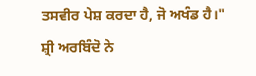ਤਸਵੀਰ ਪੇਸ਼ ਕਰਦਾ ਹੈ, ਜੋ ਅਖੰਡ ਹੈ।" ਸ਼੍ਰੀ ਅਰਬਿੰਦੋ ਨੇ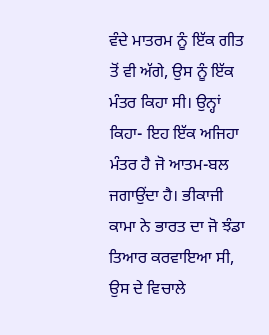ਵੰਦੇ ਮਾਤਰਮ ਨੂੰ ਇੱਕ ਗੀਤ ਤੋਂ ਵੀ ਅੱਗੇ, ਉਸ ਨੂੰ ਇੱਕ ਮੰਤਰ ਕਿਹਾ ਸੀ। ਉਨ੍ਹਾਂ ਕਿਹਾ- ਇਹ ਇੱਕ ਅਜਿਹਾ ਮੰਤਰ ਹੈ ਜੋ ਆਤਮ-ਬਲ ਜਗਾਉਂਦਾ ਹੈ। ਭੀਕਾਜੀ ਕਾਮਾ ਨੇ ਭਾਰਤ ਦਾ ਜੋ ਝੰਡਾ ਤਿਆਰ ਕਰਵਾਇਆ ਸੀ, ਉਸ ਦੇ ਵਿਚਾਲੇ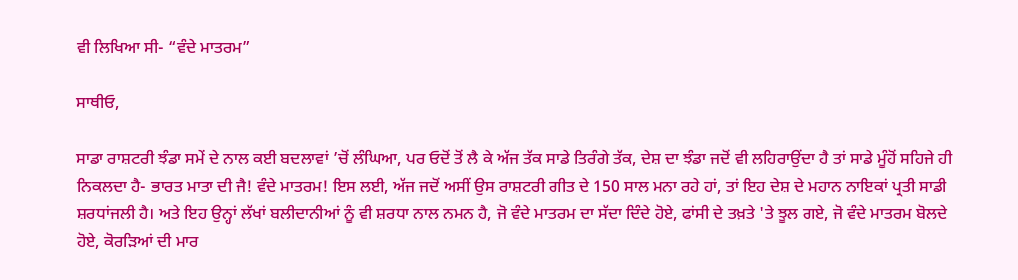ਵੀ ਲਿਖਿਆ ਸੀ- “ਵੰਦੇ ਮਾਤਰਮ”

ਸਾਥੀਓ,

ਸਾਡਾ ਰਾਸ਼ਟਰੀ ਝੰਡਾ ਸਮੇਂ ਦੇ ਨਾਲ ਕਈ ਬਦਲਾਵਾਂ ’ਚੋਂ ਲੰਘਿਆ, ਪਰ ਓਦੋਂ ਤੋਂ ਲੈ ਕੇ ਅੱਜ ਤੱਕ ਸਾਡੇ ਤਿਰੰਗੇ ਤੱਕ, ਦੇਸ਼ ਦਾ ਝੰਡਾ ਜਦੋਂ ਵੀ ਲਹਿਰਾਉਂਦਾ ਹੈ ਤਾਂ ਸਾਡੇ ਮੂੰਹੋਂ ਸਹਿਜੇ ਹੀ ਨਿਕਲਦਾ ਹੈ- ਭਾਰਤ ਮਾਤਾ ਦੀ ਜੈ! ਵੰਦੇ ਮਾਤਰਮ! ਇਸ ਲਈ, ਅੱਜ ਜਦੋਂ ਅਸੀਂ ਉਸ ਰਾਸ਼ਟਰੀ ਗੀਤ ਦੇ 150 ਸਾਲ ਮਨਾ ਰਹੇ ਹਾਂ, ਤਾਂ ਇਹ ਦੇਸ਼ ਦੇ ਮਹਾਨ ਨਾਇਕਾਂ ਪ੍ਰਤੀ ਸਾਡੀ ਸ਼ਰਧਾਂਜਲੀ ਹੈ। ਅਤੇ ਇਹ ਉਨ੍ਹਾਂ ਲੱਖਾਂ ਬਲੀਦਾਨੀਆਂ ਨੂੰ ਵੀ ਸ਼ਰਧਾ ਨਾਲ ਨਮਨ ਹੈ, ਜੋ ਵੰਦੇ ਮਾਤਰਮ ਦਾ ਸੱਦਾ ਦਿੰਦੇ ਹੋਏ, ਫਾਂਸੀ ਦੇ ਤਖ਼ਤੇ 'ਤੇ ਝੂਲ ਗਏ, ਜੋ ਵੰਦੇ ਮਾਤਰਮ ਬੋਲਦੇ ਹੋਏ, ਕੋਰੜਿਆਂ ਦੀ ਮਾਰ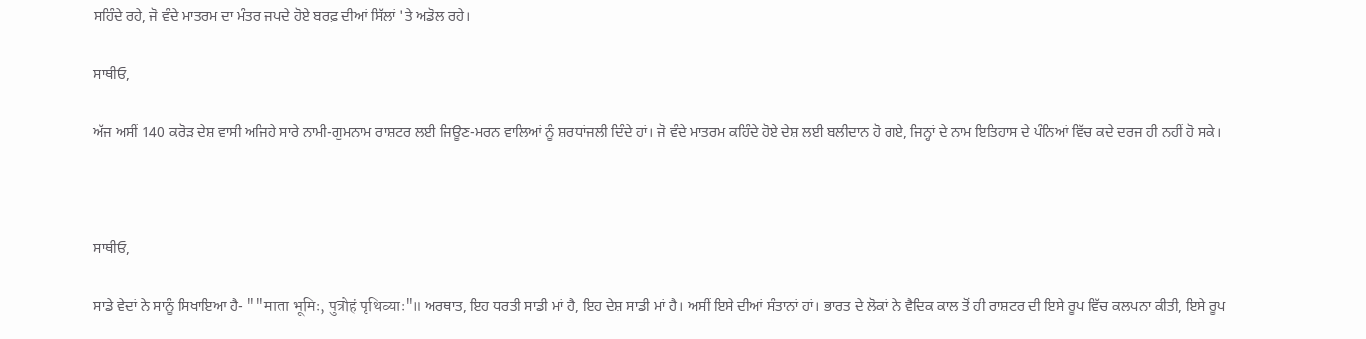ਸਹਿੰਦੇ ਰਹੇ, ਜੋ ਵੰਦੇ ਮਾਤਰਮ ਦਾ ਮੰਤਰ ਜਪਦੇ ਹੋਏ ਬਰਫ਼ ਦੀਆਂ ਸਿੱਲਾਂ 'ਤੇ ਅਡੋਲ ਰਹੇ।

ਸਾਥੀਓ,

ਅੱਜ ਅਸੀਂ 140 ਕਰੋੜ ਦੇਸ਼ ਵਾਸੀ ਅਜਿਹੇ ਸਾਰੇ ਨਾਮੀ-ਗੁਮਨਾਮ ਰਾਸ਼ਟਰ ਲਈ ਜਿਊਣ-ਮਰਨ ਵਾਲਿਆਂ ਨੂੰ ਸ਼ਰਧਾਂਜਲੀ ਦਿੰਦੇ ਹਾਂ। ਜੋ ਵੰਦੇ ਮਾਤਰਮ ਕਹਿੰਦੇ ਹੋਏ ਦੇਸ਼ ਲਈ ਬਲੀਦਾਨ ਹੋ ਗਏ, ਜਿਨ੍ਹਾਂ ਦੇ ਨਾਮ ਇਤਿਹਾਸ ਦੇ ਪੰਨਿਆਂ ਵਿੱਚ ਕਦੇ ਦਰਜ ਹੀ ਨਹੀਂ ਹੋ ਸਕੇ।



ਸਾਥੀਓ,

ਸਾਡੇ ਵੇਦਾਂ ਨੇ ਸਾਨੂੰ ਸਿਖਾਇਆ ਹੈ- ""माता भूमिः, पुत्रोहं पृथिव्याः"॥ ਅਰਥਾਤ, ਇਹ ਧਰਤੀ ਸਾਡੀ ਮਾਂ ਹੈ, ਇਹ ਦੇਸ਼ ਸਾਡੀ ਮਾਂ ਹੈ। ਅਸੀਂ ਇਸੇ ਦੀਆਂ ਸੰਤਾਨਾਂ ਹਾਂ। ਭਾਰਤ ਦੇ ਲੋਕਾਂ ਨੇ ਵੈਦਿਕ ਕਾਲ ਤੋਂ ਹੀ ਰਾਸ਼ਟਰ ਦੀ ਇਸੇ ਰੂਪ ਵਿੱਚ ਕਲਪਨਾ ਕੀਤੀ, ਇਸੇ ਰੂਪ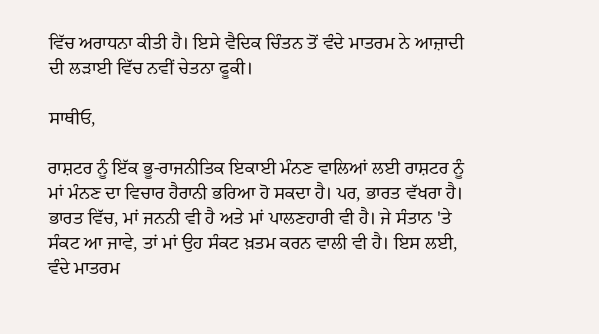ਵਿੱਚ ਅਰਾਧਨਾ ਕੀਤੀ ਹੈ। ਇਸੇ ਵੈਦਿਕ ਚਿੰਤਨ ਤੋਂ ਵੰਦੇ ਮਾਤਰਮ ਨੇ ਆਜ਼ਾਦੀ ਦੀ ਲੜਾਈ ਵਿੱਚ ਨਵੀਂ ਚੇਤਨਾ ਫੂਕੀ।

ਸਾਥੀਓ,

ਰਾਸ਼ਟਰ ਨੂੰ ਇੱਕ ਭੂ-ਰਾਜਨੀਤਿਕ ਇਕਾਈ ਮੰਨਣ ਵਾਲਿਆਂ ਲਈ ਰਾਸ਼ਟਰ ਨੂੰ ਮਾਂ ਮੰਨਣ ਦਾ ਵਿਚਾਰ ਹੈਰਾਨੀ ਭਰਿਆ ਹੋ ਸਕਦਾ ਹੈ। ਪਰ, ਭਾਰਤ ਵੱਖਰਾ ਹੈ। ਭਾਰਤ ਵਿੱਚ, ਮਾਂ ਜਨਨੀ ਵੀ ਹੈ ਅਤੇ ਮਾਂ ਪਾਲਣਹਾਰੀ ਵੀ ਹੈ। ਜੇ ਸੰਤਾਨ 'ਤੇ ਸੰਕਟ ਆ ਜਾਵੇ, ਤਾਂ ਮਾਂ ਉਹ ਸੰਕਟ ਖ਼ਤਮ ਕਰਨ ਵਾਲੀ ਵੀ ਹੈ। ਇਸ ਲਈ, ਵੰਦੇ ਮਾਤਰਮ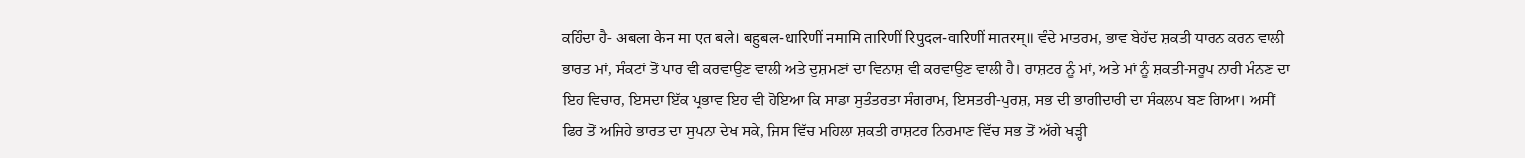ਕਹਿੰਦਾ ਹੈ- अबला केन मा एत बले। बहुबल-धारिणीं नमामि तारिणीं रिपुदल-वारिणीं मातरम्॥ ਵੰਦੇ ਮਾਤਰਮ, ਭਾਵ ਬੇਹੱਦ ਸ਼ਕਤੀ ਧਾਰਨ ਕਰਨ ਵਾਲੀ ਭਾਰਤ ਮਾਂ, ਸੰਕਟਾਂ ਤੋਂ ਪਾਰ ਵੀ ਕਰਵਾਉਣ ਵਾਲੀ ਅਤੇ ਦੁਸ਼ਮਣਾਂ ਦਾ ਵਿਨਾਸ਼ ਵੀ ਕਰਵਾਉਣ ਵਾਲੀ ਹੈ। ਰਾਸ਼ਟਰ ਨੂੰ ਮਾਂ, ਅਤੇ ਮਾਂ ਨੂੰ ਸ਼ਕਤੀ-ਸਰੂਪ ਨਾਰੀ ਮੰਨਣ ਦਾ ਇਹ ਵਿਚਾਰ, ਇਸਦਾ ਇੱਕ ਪ੍ਰਭਾਵ ਇਹ ਵੀ ਹੋਇਆ ਕਿ ਸਾਡਾ ਸੁਤੰਤਰਤਾ ਸੰਗਰਾਮ, ਇਸਤਰੀ-ਪੁਰਸ਼, ਸਭ ਦੀ ਭਾਗੀਦਾਰੀ ਦਾ ਸੰਕਲਪ ਬਣ ਗਿਆ। ਅਸੀਂ ਫਿਰ ਤੋਂ ਅਜਿਹੇ ਭਾਰਤ ਦਾ ਸੁਪਨਾ ਦੇਖ ਸਕੇ, ਜਿਸ ਵਿੱਚ ਮਹਿਲਾ ਸ਼ਕਤੀ ਰਾਸ਼ਟਰ ਨਿਰਮਾਣ ਵਿੱਚ ਸਭ ਤੋਂ ਅੱਗੇ ਖੜ੍ਹੀ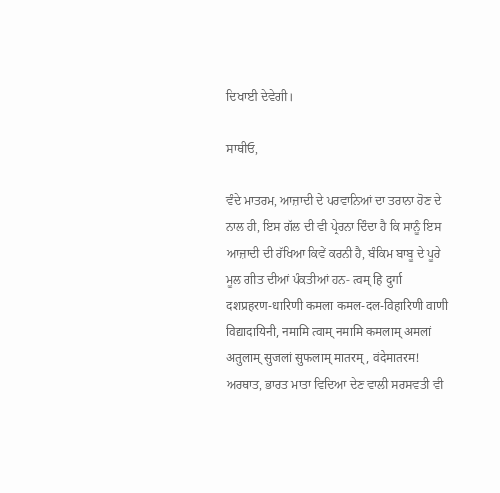ਦਿਖਾਈ ਦੇਵੇਗੀ।

ਸਾਥੀਓ,

ਵੰਦੇ ਮਾਤਰਮ, ਆਜ਼ਾਦੀ ਦੇ ਪਰਵਾਨਿਆਂ ਦਾ ਤਰਾਨਾ ਹੋਣ ਦੇ ਨਾਲ ਹੀ, ਇਸ ਗੱਲ ਦੀ ਵੀ ਪ੍ਰੇਰਨਾ ਦਿੰਦਾ ਹੈ ਕਿ ਸਾਨੂੰ ਇਸ ਆਜ਼ਾਦੀ ਦੀ ਰੱਖਿਆ ਕਿਵੇਂ ਕਰਨੀ ਹੈ, ਬੰਕਿਮ ਬਾਬੂ ਦੇ ਪੂਰੇ ਮੂਲ ਗੀਤ ਦੀਆਂ ਪੰਕਤੀਆਂ ਹਨ- त्वम् हि दुर्गा दशप्रहरण-धारिणी कमला कमल-दल-विहारिणी वाणी विद्यादायिनी, नमामि त्वाम् नमामि कमलाम् अमलां अतुलाम् सुजलां सुफलाम् मातरम्, वंदेमातरम! ਅਰਥਾਤ, ਭਾਰਤ ਮਾਤਾ ਵਿਦਿਆ ਦੇਣ ਵਾਲੀ ਸਰਸਵਤੀ ਵੀ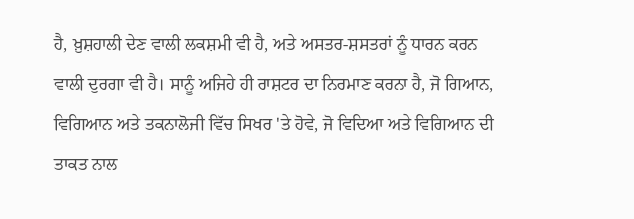ਹੈ, ਖ਼ੁਸ਼ਹਾਲੀ ਦੇਣ ਵਾਲੀ ਲਕਸ਼ਮੀ ਵੀ ਹੈ, ਅਤੇ ਅਸਤਰ-ਸ਼ਸਤਰਾਂ ਨੂੰ ਧਾਰਨ ਕਰਨ ਵਾਲੀ ਦੁਰਗਾ ਵੀ ਹੈ। ਸਾਨੂੰ ਅਜਿਹੇ ਹੀ ਰਾਸ਼ਟਰ ਦਾ ਨਿਰਮਾਣ ਕਰਨਾ ਹੈ, ਜੋ ਗਿਆਨ, ਵਿਗਿਆਨ ਅਤੇ ਤਕਨਾਲੋਜੀ ਵਿੱਚ ਸਿਖਰ 'ਤੇ ਹੋਵੇ, ਜੋ ਵਿਦਿਆ ਅਤੇ ਵਿਗਿਆਨ ਦੀ ਤਾਕਤ ਨਾਲ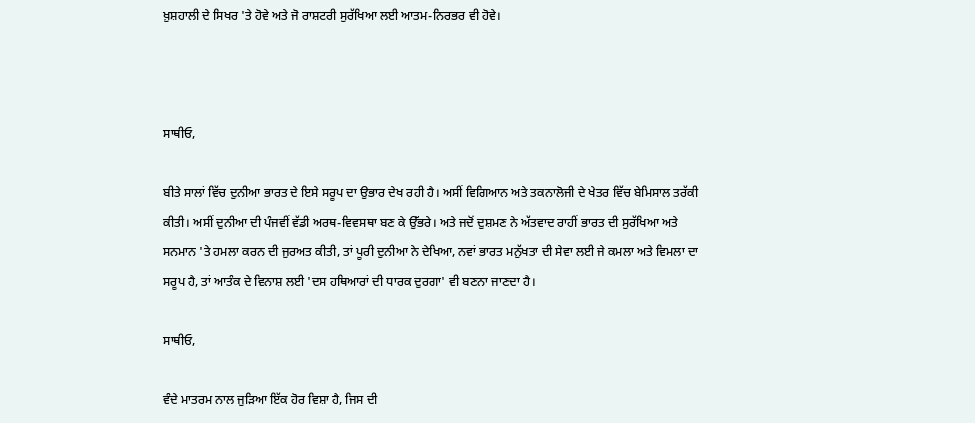ਖ਼ੁਸ਼ਹਾਲੀ ਦੇ ਸਿਖਰ 'ਤੇ ਹੋਵੇ ਅਤੇ ਜੋ ਰਾਸ਼ਟਰੀ ਸੁਰੱਖਿਆ ਲਈ ਆਤਮ-ਨਿਰਭਰ ਵੀ ਹੋਵੇ।



ਸਾਥੀਓ,

ਬੀਤੇ ਸਾਲਾਂ ਵਿੱਚ ਦੁਨੀਆ ਭਾਰਤ ਦੇ ਇਸੇ ਸਰੂਪ ਦਾ ਉਭਾਰ ਦੇਖ ਰਹੀ ਹੈ। ਅਸੀਂ ਵਿਗਿਆਨ ਅਤੇ ਤਕਨਾਲੋਜੀ ਦੇ ਖੇਤਰ ਵਿੱਚ ਬੇਮਿਸਾਲ ਤਰੱਕੀ ਕੀਤੀ। ਅਸੀਂ ਦੁਨੀਆ ਦੀ ਪੰਜਵੀਂ ਵੱਡੀ ਅਰਥ-ਵਿਵਸਥਾ ਬਣ ਕੇ ਉੱਭਰੇ। ਅਤੇ ਜਦੋਂ ਦੁਸ਼ਮਣ ਨੇ ਅੱਤਵਾਦ ਰਾਹੀਂ ਭਾਰਤ ਦੀ ਸੁਰੱਖਿਆ ਅਤੇ ਸਨਮਾਨ 'ਤੇ ਹਮਲਾ ਕਰਨ ਦੀ ਜੁਰਅਤ ਕੀਤੀ, ਤਾਂ ਪੂਰੀ ਦੁਨੀਆ ਨੇ ਦੇਖਿਆ, ਨਵਾਂ ਭਾਰਤ ਮਨੁੱਖਤਾ ਦੀ ਸੇਵਾ ਲਈ ਜੇ ਕਮਲਾ ਅਤੇ ਵਿਮਲਾ ਦਾ ਸਰੂਪ ਹੈ, ਤਾਂ ਆਤੰਕ ਦੇ ਵਿਨਾਸ਼ ਲਈ 'ਦਸ ਹਥਿਆਰਾਂ ਦੀ ਧਾਰਕ ਦੁਰਗਾ' ਵੀ ਬਣਨਾ ਜਾਣਦਾ ਹੈ।

ਸਾਥੀਓ,

ਵੰਦੇ ਮਾਤਰਮ ਨਾਲ ਜੁੜਿਆ ਇੱਕ ਹੋਰ ਵਿਸ਼ਾ ਹੈ, ਜਿਸ ਦੀ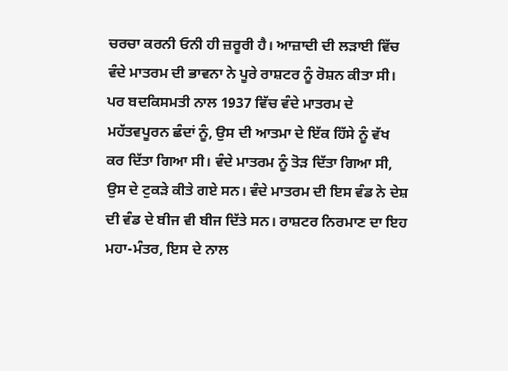ਚਰਚਾ ਕਰਨੀ ਓਨੀ ਹੀ ਜ਼ਰੂਰੀ ਹੈ। ਆਜ਼ਾਦੀ ਦੀ ਲੜਾਈ ਵਿੱਚ ਵੰਦੇ ਮਾਤਰਮ ਦੀ ਭਾਵਨਾ ਨੇ ਪੂਰੇ ਰਾਸ਼ਟਰ ਨੂੰ ਰੋਸ਼ਨ ਕੀਤਾ ਸੀ। ਪਰ ਬਦਕਿਸਮਤੀ ਨਾਲ 1937 ਵਿੱਚ ਵੰਦੇ ਮਾਤਰਮ ਦੇ ਮਹੱਤਵਪੂਰਨ ਛੰਦਾਂ ਨੂੰ, ਉਸ ਦੀ ਆਤਮਾ ਦੇ ਇੱਕ ਹਿੱਸੇ ਨੂੰ ਵੱਖ ਕਰ ਦਿੱਤਾ ਗਿਆ ਸੀ। ਵੰਦੇ ਮਾਤਰਮ ਨੂੰ ਤੋੜ ਦਿੱਤਾ ਗਿਆ ਸੀ, ਉਸ ਦੇ ਟੁਕੜੇ ਕੀਤੇ ਗਏ ਸਨ। ਵੰਦੇ ਮਾਤਰਮ ਦੀ ਇਸ ਵੰਡ ਨੇ ਦੇਸ਼ ਦੀ ਵੰਡ ਦੇ ਬੀਜ ਵੀ ਬੀਜ ਦਿੱਤੇ ਸਨ। ਰਾਸ਼ਟਰ ਨਿਰਮਾਣ ਦਾ ਇਹ ਮਹਾ-ਮੰਤਰ, ਇਸ ਦੇ ਨਾਲ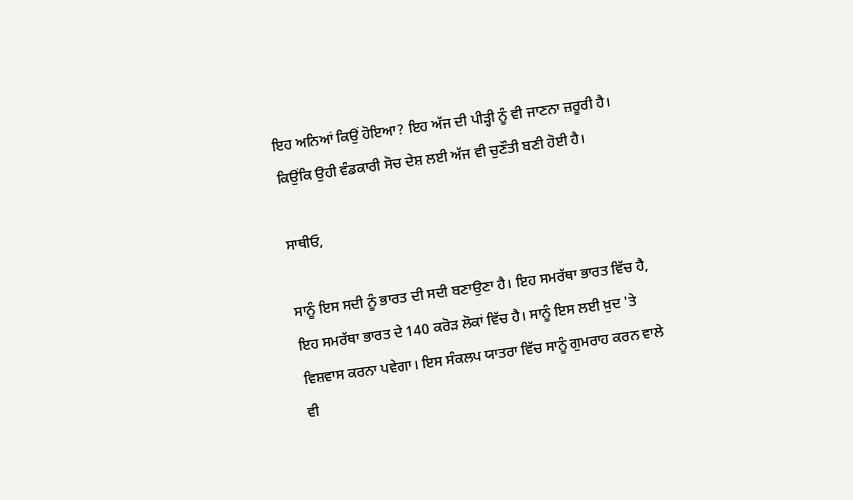ਇਹ ਅਨਿਆਂ ਕਿਉਂ ਹੋਇਆ? ਇਹ ਅੱਜ ਦੀ ਪੀੜ੍ਹੀ ਨੂੰ ਵੀ ਜਾਣਨਾ ਜ਼ਰੂਰੀ ਹੈ। ਕਿਉਂਕਿ ਉਹੀ ਵੰਡਕਾਰੀ ਸੋਚ ਦੇਸ਼ ਲਈ ਅੱਜ ਵੀ ਚੁਣੌਤੀ ਬਣੀ ਹੋਈ ਹੈ।

ਸਾਥੀਓ,

ਸਾਨੂੰ ਇਸ ਸਦੀ ਨੂੰ ਭਾਰਤ ਦੀ ਸਦੀ ਬਣਾਉਣਾ ਹੈ। ਇਹ ਸਮਰੱਥਾ ਭਾਰਤ ਵਿੱਚ ਹੈ, ਇਹ ਸਮਰੱਥਾ ਭਾਰਤ ਦੇ 140 ਕਰੋੜ ਲੋਕਾਂ ਵਿੱਚ ਹੈ। ਸਾਨੂੰ ਇਸ ਲਈ ਖ਼ੁਦ 'ਤੇ ਵਿਸ਼ਵਾਸ ਕਰਨਾ ਪਵੇਗਾ। ਇਸ ਸੰਕਲਪ ਯਾਤਰਾ ਵਿੱਚ ਸਾਨੂੰ ਗੁਮਰਾਹ ਕਰਨ ਵਾਲੇ ਵੀ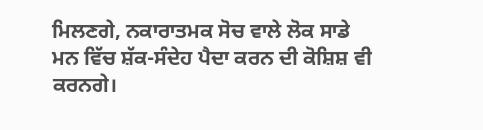ਮਿਲਣਗੇ, ਨਕਾਰਾਤਮਕ ਸੋਚ ਵਾਲੇ ਲੋਕ ਸਾਡੇ ਮਨ ਵਿੱਚ ਸ਼ੱਕ-ਸੰਦੇਹ ਪੈਦਾ ਕਰਨ ਦੀ ਕੋਸ਼ਿਸ਼ ਵੀ ਕਰਨਗੇ।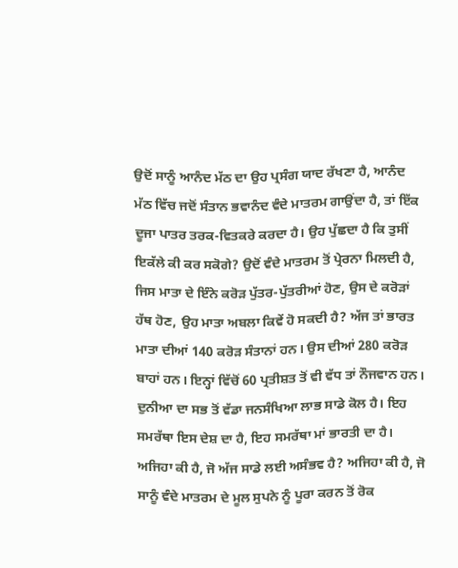ਉਦੋਂ ਸਾਨੂੰ ਆਨੰਦ ਮੱਠ ਦਾ ਉਹ ਪ੍ਰਸੰਗ ਯਾਦ ਰੱਖਣਾ ਹੈ, ਆਨੰਦ ਮੱਠ ਵਿੱਚ ਜਦੋਂ ਸੰਤਾਨ ਭਵਾਨੰਦ ਵੰਦੇ ਮਾਤਰਮ ਗਾਉਂਦਾ ਹੈ, ਤਾਂ ਇੱਕ ਦੂਜਾ ਪਾਤਰ ਤਰਕ-ਵਿਤਕਰੇ ਕਰਦਾ ਹੈ। ਉਹ ਪੁੱਛਦਾ ਹੈ ਕਿ ਤੁਸੀਂ ਇਕੱਲੇ ਕੀ ਕਰ ਸਕੋਗੇ? ਉਦੋਂ ਵੰਦੇ ਮਾਤਰਮ ਤੋਂ ਪ੍ਰੇਰਨਾ ਮਿਲਦੀ ਹੈ, ਜਿਸ ਮਾਤਾ ਦੇ ਇੰਨੇ ਕਰੋੜ ਪੁੱਤਰ-ਪੁੱਤਰੀਆਂ ਹੋਣ, ਉਸ ਦੇ ਕਰੋੜਾਂ ਹੱਥ ਹੋਣ, ਉਹ ਮਾਤਾ ਅਬਲਾ ਕਿਵੇਂ ਹੋ ਸਕਦੀ ਹੈ? ਅੱਜ ਤਾਂ ਭਾਰਤ ਮਾਤਾ ਦੀਆਂ 140 ਕਰੋੜ ਸੰਤਾਨਾਂ ਹਨ। ਉਸ ਦੀਆਂ 280 ਕਰੋੜ ਬਾਹਾਂ ਹਨ। ਇਨ੍ਹਾਂ ਵਿੱਚੋਂ 60 ਪ੍ਰਤੀਸ਼ਤ ਤੋਂ ਵੀ ਵੱਧ ਤਾਂ ਨੌਜਵਾਨ ਹਨ। ਦੁਨੀਆ ਦਾ ਸਭ ਤੋਂ ਵੱਡਾ ਜਨਸੰਖਿਆ ਲਾਭ ਸਾਡੇ ਕੋਲ ਹੈ। ਇਹ ਸਮਰੱਥਾ ਇਸ ਦੇਸ਼ ਦਾ ਹੈ, ਇਹ ਸਮਰੱਥਾ ਮਾਂ ਭਾਰਤੀ ਦਾ ਹੈ। ਅਜਿਹਾ ਕੀ ਹੈ, ਜੋ ਅੱਜ ਸਾਡੇ ਲਈ ਅਸੰਭਵ ਹੈ? ਅਜਿਹਾ ਕੀ ਹੈ, ਜੋ ਸਾਨੂੰ ਵੰਦੇ ਮਾਤਰਮ ਦੇ ਮੂਲ ਸੁਪਨੇ ਨੂੰ ਪੂਰਾ ਕਰਨ ਤੋਂ ਰੋਕ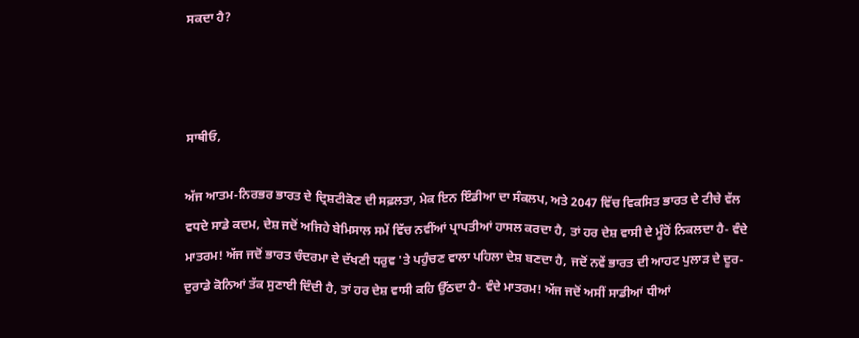ਸਕਦਾ ਹੈ?



ਸਾਥੀਓ,

ਅੱਜ ਆਤਮ-ਨਿਰਭਰ ਭਾਰਤ ਦੇ ਦ੍ਰਿਸ਼ਟੀਕੋਣ ਦੀ ਸਫ਼ਲਤਾ, ਮੇਕ ਇਨ ਇੰਡੀਆ ਦਾ ਸੰਕਲਪ, ਅਤੇ 2047 ਵਿੱਚ ਵਿਕਸਿਤ ਭਾਰਤ ਦੇ ਟੀਚੇ ਵੱਲ ਵਧਦੇ ਸਾਡੇ ਕਦਮ, ਦੇਸ਼ ਜਦੋਂ ਅਜਿਹੇ ਬੇਮਿਸਾਲ ਸਮੇਂ ਵਿੱਚ ਨਵੀਂਆਂ ਪ੍ਰਾਪਤੀਆਂ ਹਾਸਲ ਕਰਦਾ ਹੈ, ਤਾਂ ਹਰ ਦੇਸ਼ ਵਾਸੀ ਦੇ ਮੂੰਹੋਂ ਨਿਕਲਦਾ ਹੈ- ਵੰਦੇ ਮਾਤਰਮ! ਅੱਜ ਜਦੋਂ ਭਾਰਤ ਚੰਦਰਮਾ ਦੇ ਦੱਖਣੀ ਧਰੁਵ 'ਤੇ ਪਹੁੰਚਣ ਵਾਲਾ ਪਹਿਲਾ ਦੇਸ਼ ਬਣਦਾ ਹੈ, ਜਦੋਂ ਨਵੇਂ ਭਾਰਤ ਦੀ ਆਹਟ ਪੁਲਾੜ ਦੇ ਦੂਰ-ਦੁਰਾਡੇ ਕੋਨਿਆਂ ਤੱਕ ਸੁਣਾਈ ਦਿੰਦੀ ਹੈ, ਤਾਂ ਹਰ ਦੇਸ਼ ਵਾਸੀ ਕਹਿ ਉੱਠਦਾ ਹੈ- ਵੰਦੇ ਮਾਤਰਮ! ਅੱਜ ਜਦੋਂ ਅਸੀਂ ਸਾਡੀਆਂ ਧੀਆਂ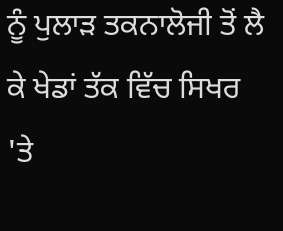ਨੂੰ ਪੁਲਾੜ ਤਕਨਾਲੋਜੀ ਤੋਂ ਲੈ ਕੇ ਖੇਡਾਂ ਤੱਕ ਵਿੱਚ ਸਿਖਰ 'ਤੇ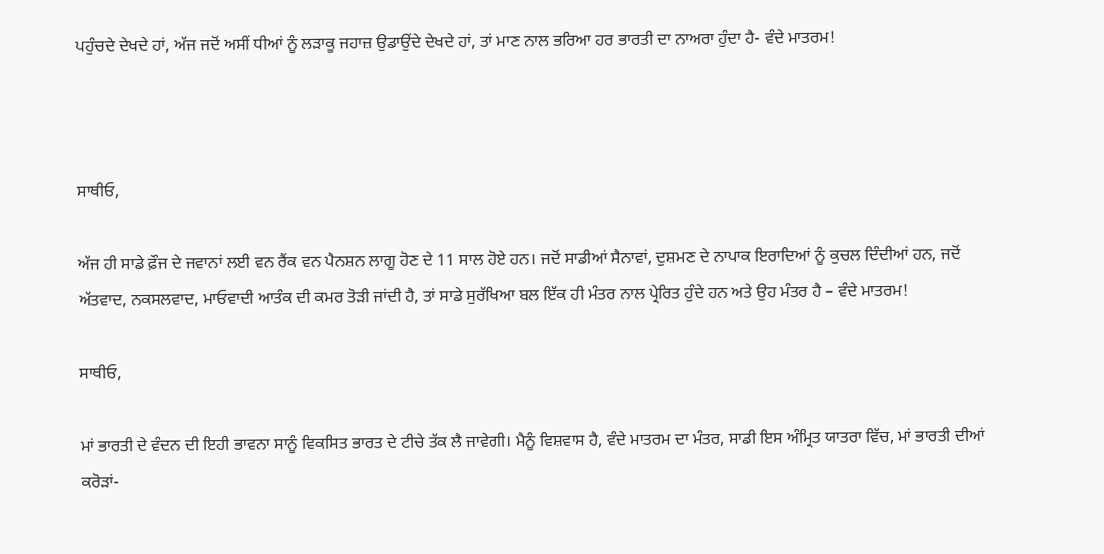ਪਹੁੰਚਦੇ ਦੇਖਦੇ ਹਾਂ, ਅੱਜ ਜਦੋਂ ਅਸੀਂ ਧੀਆਂ ਨੂੰ ਲੜਾਕੂ ਜਹਾਜ਼ ਉਡਾਉਂਦੇ ਦੇਖਦੇ ਹਾਂ, ਤਾਂ ਮਾਣ ਨਾਲ ਭਰਿਆ ਹਰ ਭਾਰਤੀ ਦਾ ਨਾਅਰਾ ਹੁੰਦਾ ਹੈ- ਵੰਦੇ ਮਾਤਰਮ!



ਸਾਥੀਓ,

ਅੱਜ ਹੀ ਸਾਡੇ ਫ਼ੌਜ ਦੇ ਜਵਾਨਾਂ ਲਈ ਵਨ ਰੈਂਕ ਵਨ ਪੈਨਸ਼ਨ ਲਾਗੂ ਹੋਣ ਦੇ 11 ਸਾਲ ਹੋਏ ਹਨ। ਜਦੋਂ ਸਾਡੀਆਂ ਸੈਨਾਵਾਂ, ਦੁਸ਼ਮਣ ਦੇ ਨਾਪਾਕ ਇਰਾਦਿਆਂ ਨੂੰ ਕੁਚਲ ਦਿੰਦੀਆਂ ਹਨ, ਜਦੋਂ ਅੱਤਵਾਦ, ਨਕਸਲਵਾਦ, ਮਾਓਵਾਦੀ ਆਤੰਕ ਦੀ ਕਮਰ ਤੋੜੀ ਜਾਂਦੀ ਹੈ, ਤਾਂ ਸਾਡੇ ਸੁਰੱਖਿਆ ਬਲ ਇੱਕ ਹੀ ਮੰਤਰ ਨਾਲ ਪ੍ਰੇਰਿਤ ਹੁੰਦੇ ਹਨ ਅਤੇ ਉਹ ਮੰਤਰ ਹੈ – ਵੰਦੇ ਮਾਤਰਮ!

ਸਾਥੀਓ,

ਮਾਂ ਭਾਰਤੀ ਦੇ ਵੰਦਨ ਦੀ ਇਹੀ ਭਾਵਨਾ ਸਾਨੂੰ ਵਿਕਸਿਤ ਭਾਰਤ ਦੇ ਟੀਚੇ ਤੱਕ ਲੈ ਜਾਵੇਗੀ। ਮੈਨੂੰ ਵਿਸ਼ਵਾਸ ਹੈ, ਵੰਦੇ ਮਾਤਰਮ ਦਾ ਮੰਤਰ, ਸਾਡੀ ਇਸ ਅੰਮ੍ਰਿਤ ਯਾਤਰਾ ਵਿੱਚ, ਮਾਂ ਭਾਰਤੀ ਦੀਆਂ ਕਰੋੜਾਂ-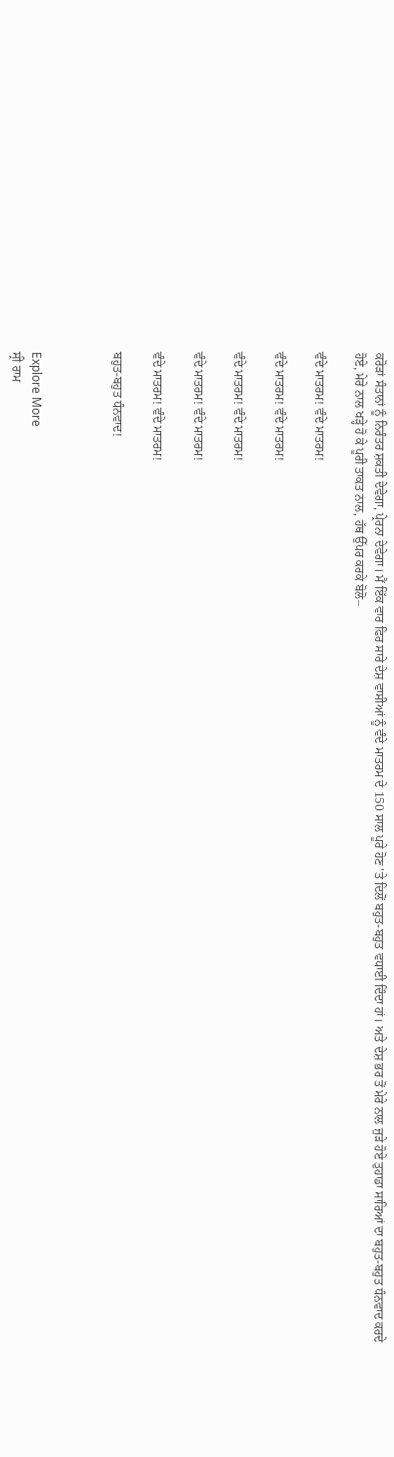ਕਰੋੜਾਂ ਸੰਤਾਨਾਂ ਨੂੰ ਨਿਰੰਤਰ ਸ਼ਕਤੀ ਦੇਵੇਗਾ, ਪ੍ਰੇਰਨਾ ਦੇਵੇਗਾ। ਮੈਂ ਇੱਕ ਵਾਰ ਫਿਰ ਸਾਰੇ ਦੇਸ਼ ਵਾਸੀਆਂ ਨੂੰ ਵੰਦੇ ਮਾਤਰਮ ਦੇ 150 ਸਾਲ ਪੂਰੇ ਹੋਣ 'ਤੇ ਦਿਲੋਂ ਬਹੁਤ-ਬਹੁਤ ਵਧਾਈ ਦਿੰਦਾ ਹਾਂ। ਅਤੇ ਦੇਸ਼ ਭਰ ਤੋਂ ਮੇਰੇ ਨਾਲ ਜੁੜੇ ਹੋਏ ਤੁਹਾਡਾ ਸਾਰਿਆਂ ਦਾ ਬਹੁਤ-ਬਹੁਤ ਧੰਨਵਾਦ ਕਰਦੇ ਹੋਏ, ਮੇਰੇ ਨਾਲ ਖੜ੍ਹੇ ਹੋ ਕੇ ਪੂਰੀ ਤਾਕਤ ਨਾਲ, ਹੱਥ ਉੱਪਰ ਕਰਕੇ ਬੋਲੋ–

ਵੰਦੇ ਮਾਤਰਮ! ਵੰਦੇ ਮਾਤਰਮ!

ਵੰਦੇ ਮਾਤਰਮ! ਵੰਦੇ ਮਾਤਰਮ!

ਵੰਦੇ ਮਾਤਰਮ! ਵੰਦੇ ਮਾਤਰਮ!

ਵੰਦੇ ਮਾਤਰਮ! ਵੰਦੇ ਮਾਤਰਮ!

ਵੰਦੇ ਮਾਤਰਮ! ਵੰਦੇ ਮਾਤਰਮ!

ਬਹੁਤ-ਬਹੁਤ ਧੰਨਵਾਦ!



Explore More
ਸ੍ਰੀ ਰਾਮ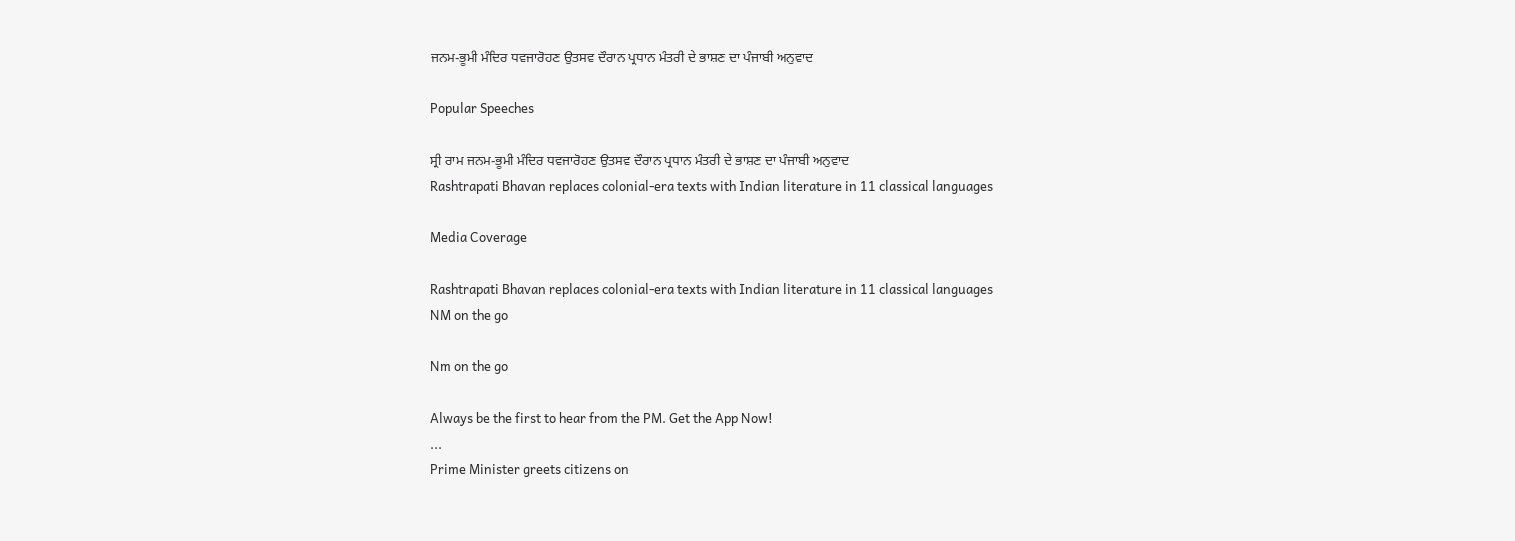ਜਨਮ-ਭੂਮੀ ਮੰਦਿਰ ਧਵਜਾਰੋਹਣ ਉਤਸਵ ਦੌਰਾਨ ਪ੍ਰਧਾਨ ਮੰਤਰੀ ਦੇ ਭਾਸ਼ਣ ਦਾ ਪੰਜਾਬੀ ਅਨੁਵਾਦ

Popular Speeches

ਸ੍ਰੀ ਰਾਮ ਜਨਮ-ਭੂਮੀ ਮੰਦਿਰ ਧਵਜਾਰੋਹਣ ਉਤਸਵ ਦੌਰਾਨ ਪ੍ਰਧਾਨ ਮੰਤਰੀ ਦੇ ਭਾਸ਼ਣ ਦਾ ਪੰਜਾਬੀ ਅਨੁਵਾਦ
Rashtrapati Bhavan replaces colonial-era texts with Indian literature in 11 classical languages

Media Coverage

Rashtrapati Bhavan replaces colonial-era texts with Indian literature in 11 classical languages
NM on the go

Nm on the go

Always be the first to hear from the PM. Get the App Now!
...
Prime Minister greets citizens on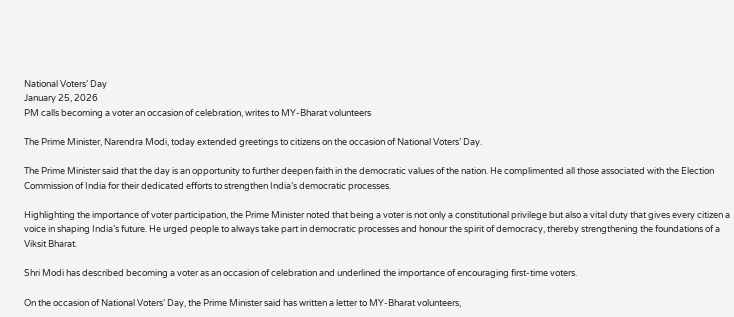National Voters’ Day
January 25, 2026
PM calls becoming a voter an occasion of celebration, writes to MY-Bharat volunteers

The Prime Minister, Narendra Modi, today extended greetings to citizens on the occasion of National Voters’ Day.

The Prime Minister said that the day is an opportunity to further deepen faith in the democratic values of the nation. He complimented all those associated with the Election Commission of India for their dedicated efforts to strengthen India’s democratic processes.

Highlighting the importance of voter participation, the Prime Minister noted that being a voter is not only a constitutional privilege but also a vital duty that gives every citizen a voice in shaping India’s future. He urged people to always take part in democratic processes and honour the spirit of democracy, thereby strengthening the foundations of a Viksit Bharat.

Shri Modi has described becoming a voter as an occasion of celebration and underlined the importance of encouraging first-time voters.

On the occasion of National Voters’ Day, the Prime Minister said has written a letter to MY-Bharat volunteers,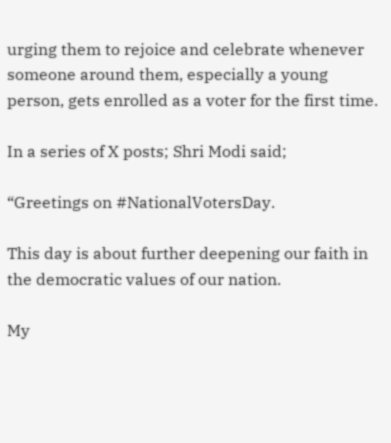urging them to rejoice and celebrate whenever someone around them, especially a young person, gets enrolled as a voter for the first time.

In a series of X posts; Shri Modi said;

“Greetings on #NationalVotersDay.

This day is about further deepening our faith in the democratic values of our nation.

My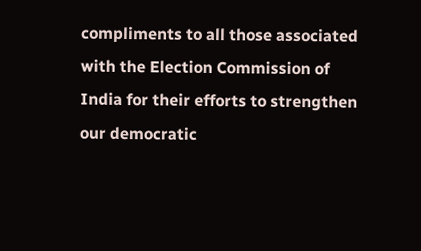compliments to all those associated with the Election Commission of India for their efforts to strengthen our democratic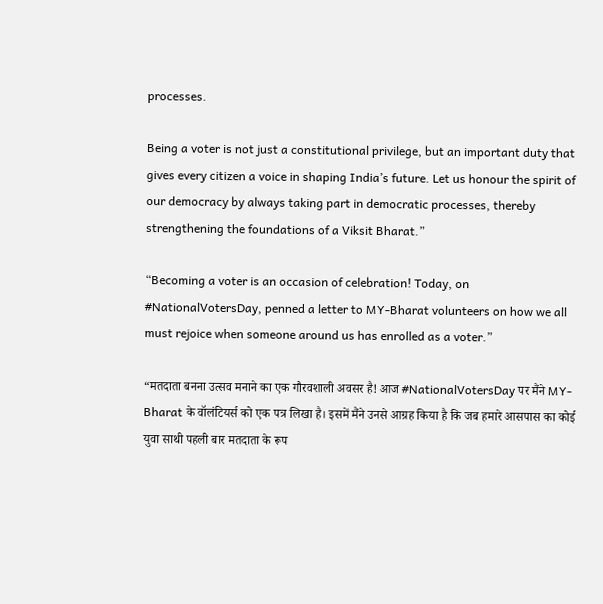processes.

Being a voter is not just a constitutional privilege, but an important duty that gives every citizen a voice in shaping India’s future. Let us honour the spirit of our democracy by always taking part in democratic processes, thereby strengthening the foundations of a Viksit Bharat.”

“Becoming a voter is an occasion of celebration! Today, on #NationalVotersDay, penned a letter to MY-Bharat volunteers on how we all must rejoice when someone around us has enrolled as a voter.”

“मतदाता बनना उत्सव मनाने का एक गौरवशाली अवसर है! आज #NationalVotersDay पर मैंने MY-Bharat के वॉलंटियर्स को एक पत्र लिखा है। इसमें मैंने उनसे आग्रह किया है कि जब हमारे आसपास का कोई युवा साथी पहली बार मतदाता के रूप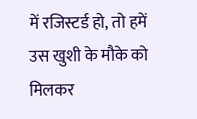में रजिस्टर्ड हो, तो हमें उस खुशी के मौके को मिलकर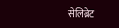सेलिब्रेट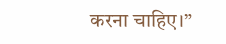करना चाहिए।”